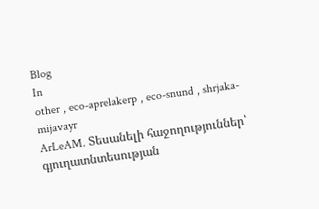Blog
In
other , eco-aprelakerp , eco-snund , shrjaka-mijavayr
ArLeAM. Տեսանելի հաջողություններ՝ գյուղատնտեսության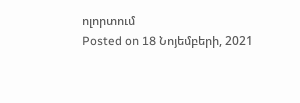ոլորտում
Posted on 18 Նոյեմբերի, 2021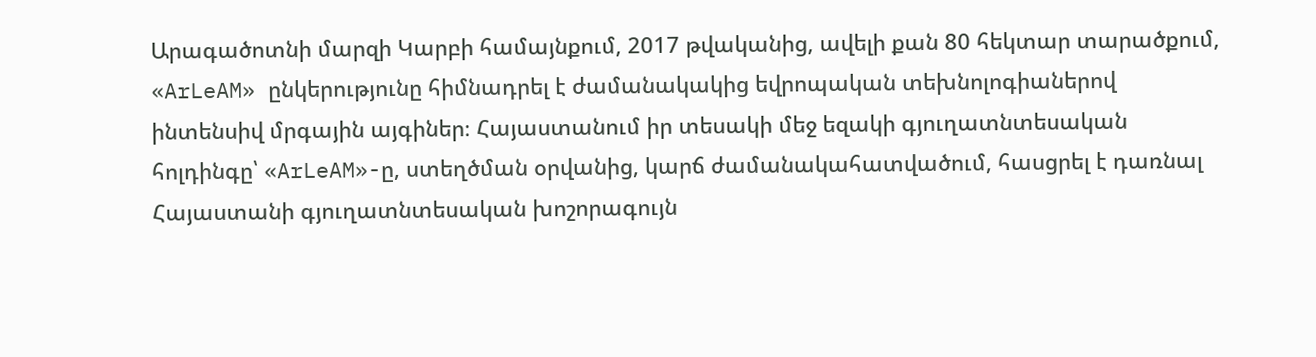Արագածոտնի մարզի Կարբի համայնքում, 2017 թվականից, ավելի քան 80 հեկտար տարածքում, «ArLeAM» ընկերությունը հիմնադրել է ժամանակակից եվրոպական տեխնոլոգիաներով ինտենսիվ մրգային այգիներ։ Հայաստանում իր տեսակի մեջ եզակի գյուղատնտեսական հոլդինգը՝ «ArLeAM»-ը, ստեղծման օրվանից, կարճ ժամանակահատվածում, հասցրել է դառնալ Հայաստանի գյուղատնտեսական խոշորագույն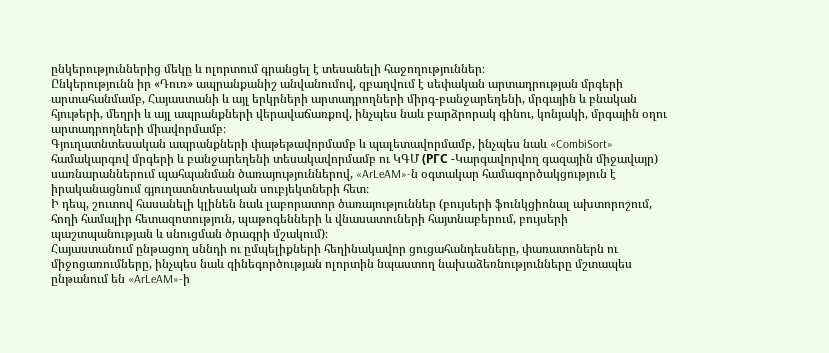ընկերություններից մեկը և ոլորտում գրանցել է տեսանելի հաջողություններ։
Ընկերությունն իր «Դուռ» ապրանքանիշ անվանումով, զբաղվում է սեփական արտադրության մրգերի արտահանմամբ, Հայաստանի և այլ երկրների արտադրողների միրգ-բանջարեղենի, մրգային և բնական հյութերի, մեղրի և այլ ապրանքների վերավաճառքով, ինչպես նաև բարձրորակ գինու, կոնյակի, մրգային օղու արտադրողների միավորմամբ։
Գյուղատնտեսական ապրանքների փաթեթավորմամբ և պալետավորմամբ, ինչպես նաև «CombiSort» համակարգով մրգերի և բանջարեղենի տեսակավորմամբ ու ԿԳՄ (РГС -Կարգավորվող գազային միջավայր) սառնարաններում պահպանման ծառայություններով, «ArLeAM»-ն օգտակար համագործակցություն է իրականացնում գյուղատնտեսական սուբյեկտների հետ։
Ի դեպ, շուտով հասանելի կլինեն նաև լաբորատոր ծառայություններ (բույսերի ֆունկցիոնալ ախտորոշում, հողի համալիր հետազոտություն, պաթոգենների և վնասատուների հայտնաբերում, բույսերի պաշտպանության և սնուցման ծրագրի մշակում)։
Հայաստանում ընթացող սննդի ու ըմպելիքների հեղինակավոր ցուցահանդեսները, փառատոներն ու միջոցառումները, ինչպես նաև գինեգործության ոլորտին նպաստող նախաձեռնությունները մշտապես ընթանում են «ArLeAM»-ի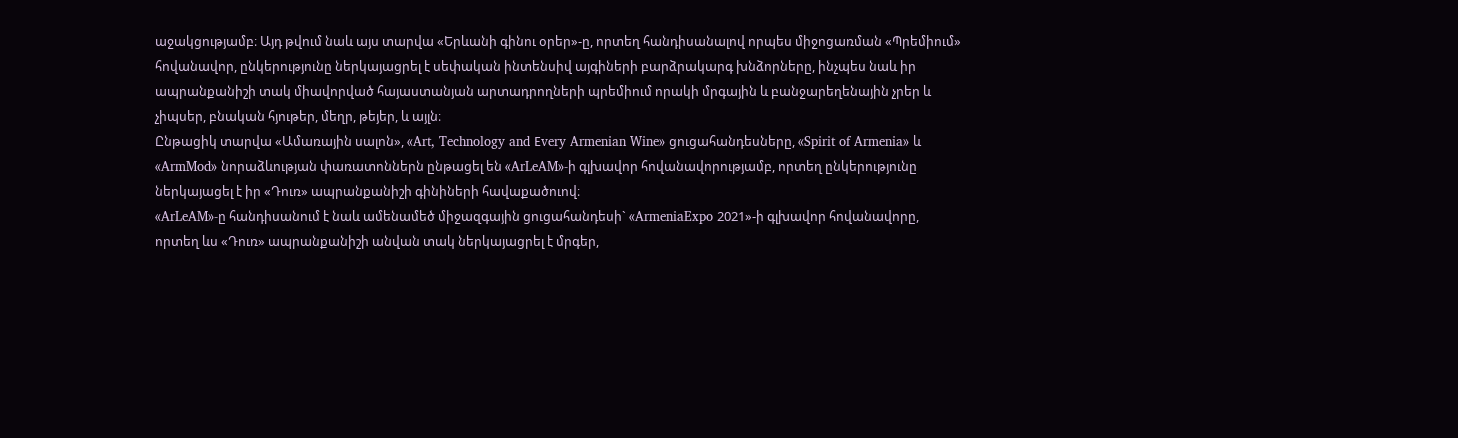աջակցությամբ։ Այդ թվում նաև այս տարվա «Երևանի գինու օրեր»-ը, որտեղ հանդիսանալով որպես միջոցառման «Պրեմիում» հովանավոր, ընկերությունը ներկայացրել է սեփական ինտենսիվ այգիների բարձրակարգ խնձորները, ինչպես նաև իր ապրանքանիշի տակ միավորված հայաստանյան արտադրողների պրեմիում որակի մրգային և բանջարեղենային չրեր և չիպսեր, բնական հյութեր, մեղր, թեյեր, և այլն։
Ընթացիկ տարվա «Ամառային սալոն», «Art, Technology and Еvery Armenian Wine» ցուցահանդեսները, «Spirit of Armenia» և «ArmMod» նորաձևության փառատոններն ընթացել են «ArLeAM»-ի գլխավոր հովանավորությամբ, որտեղ ընկերությունը ներկայացել է իր «Դուռ» ապրանքանիշի գինիների հավաքածուով։
«ArLeAM»-ը հանդիսանում է նաև ամենամեծ միջազգային ցուցահանդեսի` «ArmeniaExpo 2021»-ի գլխավոր հովանավորը, որտեղ ևս «Դուռ» ապրանքանիշի անվան տակ ներկայացրել է մրգեր,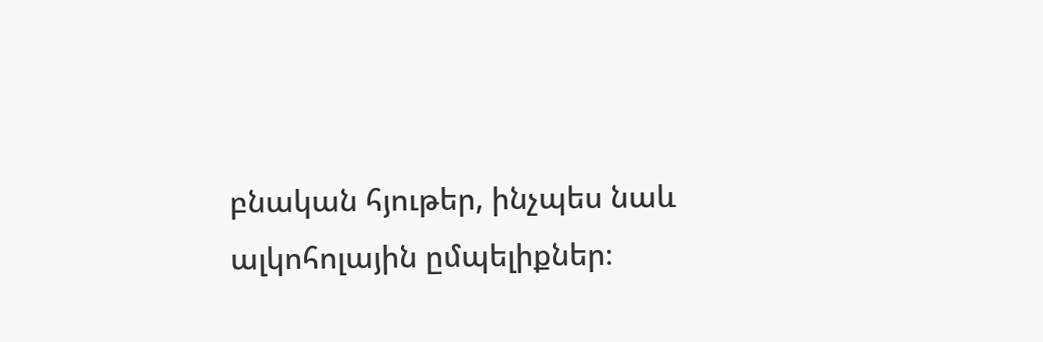բնական հյութեր, ինչպես նաև ալկոհոլային ըմպելիքներ։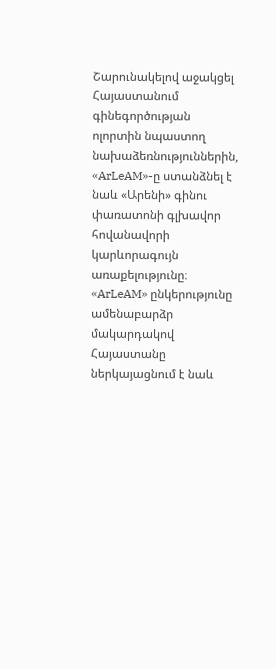Շարունակելով աջակցել Հայաստանում գինեգործության ոլորտին նպաստող նախաձեռնություններին, «ArLeAM»-ը ստանձնել է նաև «Արենի» գինու փառատոնի գլխավոր հովանավորի կարևորագույն առաքելությունը։
«ArLeAM» ընկերությունը ամենաբարձր մակարդակով Հայաստանը ներկայացնում է նաև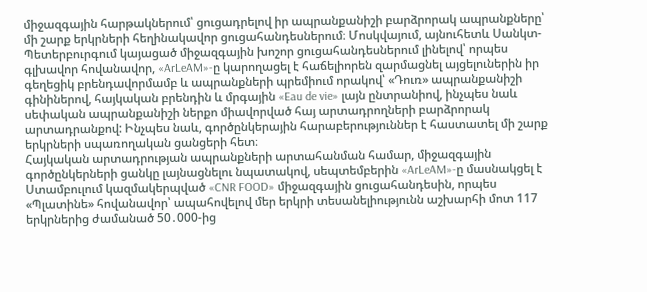միջազգային հարթակներում՝ ցուցադրելով իր ապրանքանիշի բարձրորակ ապրանքները՝ մի շարք երկրների հեղինակավոր ցուցահանդեսներում։ Մոսկվայում, այնուհետև Սանկտ-Պետերբուրգում կայացած միջազգային խոշոր ցուցահանդեսներում լինելով՝ որպես գլխավոր հովանավոր, «ArLeAM»-ը կարողացել է հաճելիորեն զարմացնել այցելուներին իր գեղեցիկ բրենդավորմամբ և ապրանքների պրեմիում որակով՝ «Դուռ» ապրանքանիշի գինիներով, հայկական բրենդին և մրգային «Eau de vie» լայն ընտրանիով, ինչպես նաև սեփական ապրանքանիշի ներքո միավորված հայ արտադրողների բարձրորակ արտադրանքով: Ինչպես նաև, գործընկերային հարաբերություններ է հաստատել մի շարք երկրների սպառողական ցանցերի հետ։
Հայկական արտադրության ապրանքների արտահանման համար, միջազգային գործընկերների ցանկը լայնացնելու նպատակով, սեպտեմբերին «ArLeAM»-ը մասնակցել է Ստամբուլում կազմակերպված «CNR FOOD» միջազգային ցուցահանդեսին, որպես «Պլատինե» հովանավոր՝ ապահովելով մեր երկրի տեսանելիությունն աշխարհի մոտ 117 երկրներից ժամանած 50․000-ից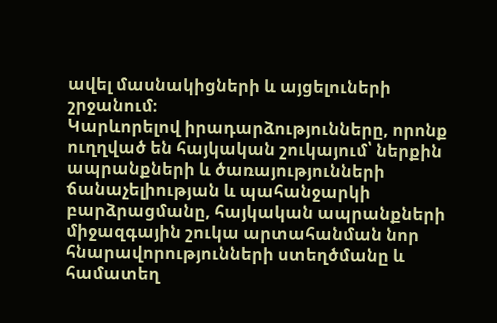ավել մասնակիցների և այցելուների շրջանում։
Կարևորելով իրադարձությունները, որոնք ուղղված են հայկական շուկայում՝ ներքին ապրանքների և ծառայությունների ճանաչելիության և պահանջարկի բարձրացմանը, հայկական ապրանքների միջազգային շուկա արտահանման նոր հնարավորությունների ստեղծմանը և համատեղ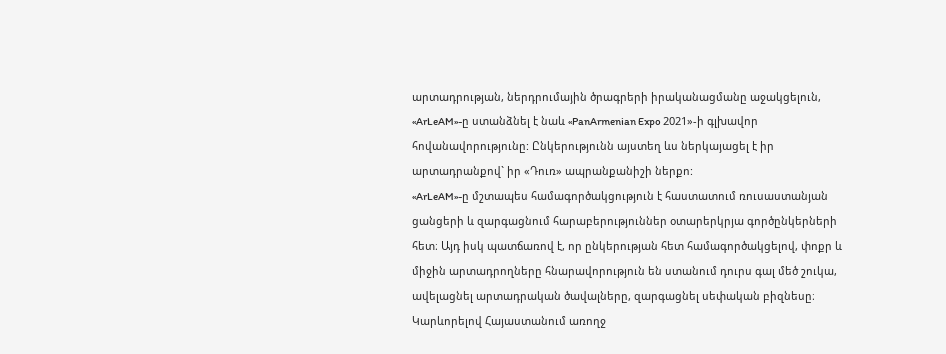արտադրության, ներդրումային ծրագրերի իրականացմանը աջակցելուն, «ArLeAM»-ը ստանձնել է նաև «PanArmenian Expo 2021»-ի գլխավոր հովանավորությունը: Ընկերությունն այստեղ ևս ներկայացել է իր արտադրանքով` իր «Դուռ» ապրանքանիշի ներքո:
«ArLeAM»-ը մշտապես համագործակցություն է հաստատում ռուսաստանյան ցանցերի և զարգացնում հարաբերություններ օտարերկրյա գործընկերների հետ։ Այդ իսկ պատճառով է, որ ընկերության հետ համագործակցելով, փոքր և միջին արտադրողները հնարավորություն են ստանում դուրս գալ մեծ շուկա, ավելացնել արտադրական ծավալները, զարգացնել սեփական բիզնեսը։
Կարևորելով Հայաստանում առողջ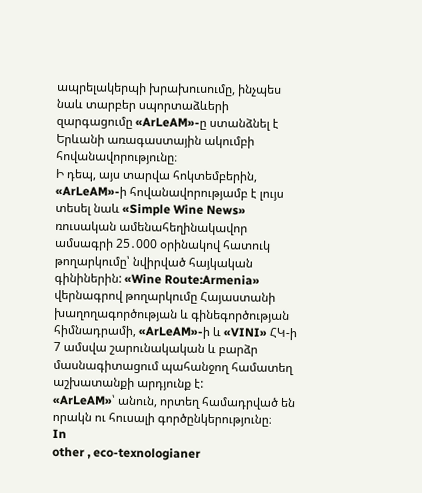ապրելակերպի խրախուսումը, ինչպես նաև տարբեր սպորտաձևերի զարգացումը «ArLeAM»-ը ստանձնել է Երևանի առագաստային ակումբի հովանավորությունը։
Ի դեպ, այս տարվա հոկտեմբերին, «ArLeAM»-ի հովանավորությամբ է լույս տեսել նաև «Simple Wine News» ռուսական ամենահեղինակավոր ամսագրի 25․000 օրինակով հատուկ թողարկումը՝ նվիրված հայկական գինիներին: «Wine Route:Armenia» վերնագրով թողարկումը Հայաստանի խաղողագործության և գինեգործության հիմնադրամի, «ArLeAM»-ի և «VINI» ՀԿ-ի 7 ամսվա շարունակական և բարձր մասնագիտացում պահանջող համատեղ աշխատանքի արդյունք է:
«ArLeAM»՝ անուն, որտեղ համադրված են որակն ու հուսալի գործընկերությունը։
In
other , eco-texnologianer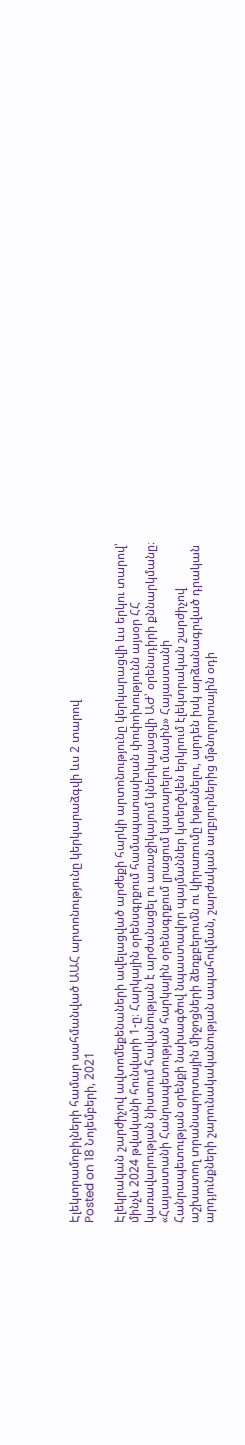Էլեկտրամոբիլների համար սահմանված ԱԱՀ արտոնությունը կերկարաձգվի ևս 2 տարով
Posted on 18 Նոյեմբերի, 2021

Էլեկրական շարժիչով ավտոմեքենաների ավելացված արժեքի հարկի արտոնությունը կերկարացվի ևս երկու տարով՝ մինչև 2024 թվականի հունվարի 1-ը։ Հարկային օրենսգրքում համապատասխան փոփոխությունն այսօր ՀՀ կառավարության նիստում հավանության է արժանացել ու առաջիկայում կներկայացվի ԱԺ՝ օրենսդիրի քննարկմանը։ «Հայաստանի Հանրապետության հարկային օրենսգրքում լրացում կատարելու մասին» Հայաստանի Հանրապետության օրենքի նախագծով նպաստավոր պայմաններ կտեղծվեն երկրում էլեկտրական շարժիչով աշխատող տրանսպորտային միջոցների ձեռքբերումն ու կիրառումը խթանելու, արդեն իսկ արձանագրված դրական արդյունքների շարունակականության ապահովման, շարժական աղբյուրներից մթնոլորտային օդի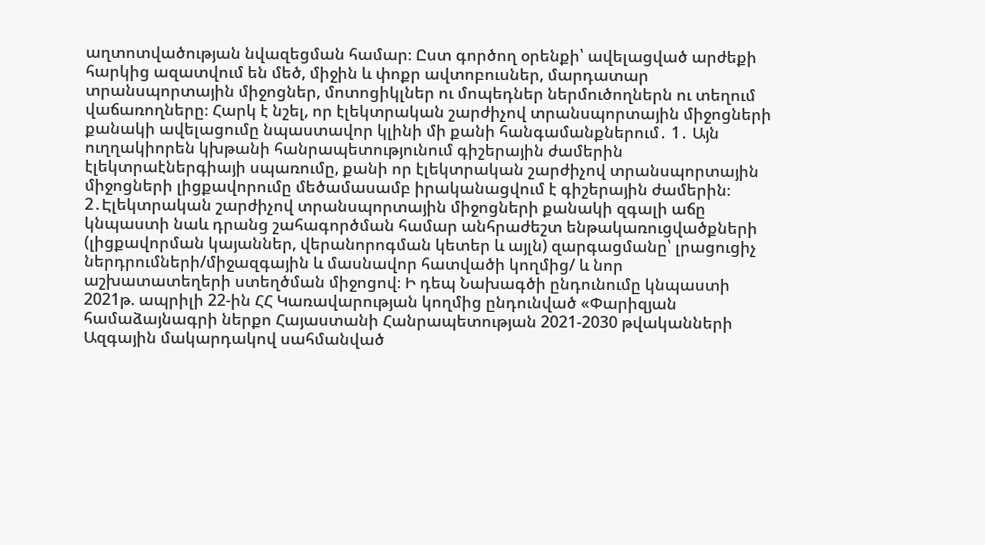աղտոտվածության նվազեցման համար։ Ըստ գործող օրենքի՝ ավելացված արժեքի հարկից ազատվում են մեծ, միջին և փոքր ավտոբուսներ, մարդատար տրանսպորտային միջոցներ, մոտոցիկլներ ու մոպեդներ ներմուծողներն ու տեղում վաճառողները։ Հարկ է նշել, որ էլեկտրական շարժիչով տրանսպորտային միջոցների քանակի ավելացումը նպաստավոր կլինի մի քանի հանգամանքներում․ 1․ Այն ուղղակիորեն կխթանի հանրապետությունում գիշերային ժամերին էլեկտրաէներգիայի սպառումը, քանի որ էլեկտրական շարժիչով տրանսպորտային միջոցների լիցքավորումը մեծամասամբ իրականացվում է գիշերային ժամերին։ 2․Էլեկտրական շարժիչով տրանսպորտային միջոցների քանակի զգալի աճը կնպաստի նաև դրանց շահագործման համար անհրաժեշտ ենթակառուցվածքների (լիցքավորման կայաններ, վերանորոգման կետեր և այլն) զարգացմանը՝ լրացուցիչ ներդրումների/միջազգային և մասնավոր հատվածի կողմից/ և նոր աշխատատեղերի ստեղծման միջոցով։ Ի դեպ Նախագծի ընդունումը կնպաստի 2021թ. ապրիլի 22-ին ՀՀ Կառավարության կողմից ընդունված «Փարիզյան համաձայնագրի ներքո Հայաստանի Հանրապետության 2021-2030 թվականների Ազգային մակարդակով սահմանված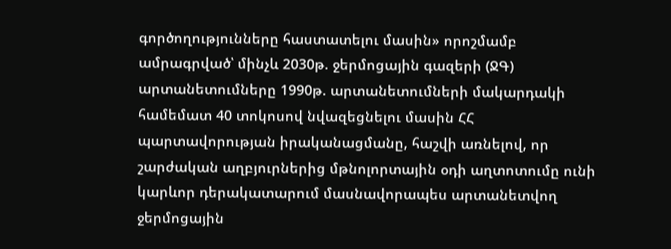գործողությունները հաստատելու մասին» որոշմամբ ամրագրված՝ մինչև 2030թ. ջերմոցային գազերի (ՋԳ) արտանետումները 1990թ. արտանետումների մակարդակի համեմատ 40 տոկոսով նվազեցնելու մասին ՀՀ պարտավորության իրականացմանը, հաշվի առնելով, որ շարժական աղբյուրներից մթնոլորտային օդի աղտոտումը ունի կարևոր դերակատարում մասնավորապես արտանետվող ջերմոցային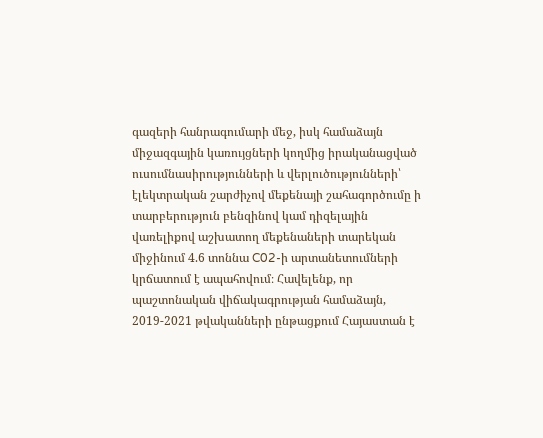գազերի հանրագումարի մեջ, իսկ համաձայն միջազգային կառույցների կողմից իրականացված ուսումնասիրությունների և վերլուծությունների՝ էլեկտրական շարժիչով մեքենայի շահագործումը ի տարբերություն բենզինով կամ դիզելային վառելիքով աշխատող մեքենաների տարեկան միջինում 4.6 տոննա C02-ի արտանետումների կրճատում է ապահովում։ Հավելենք, որ պաշտոնական վիճակագրության համաձայն, 2019-2021 թվականների ընթացքում Հայաստան է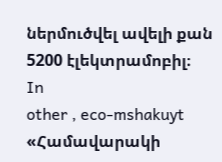ներմուծվել ավելի քան 5200 էլեկտրամոբիլ։
In
other , eco-mshakuyt
«Համավարակի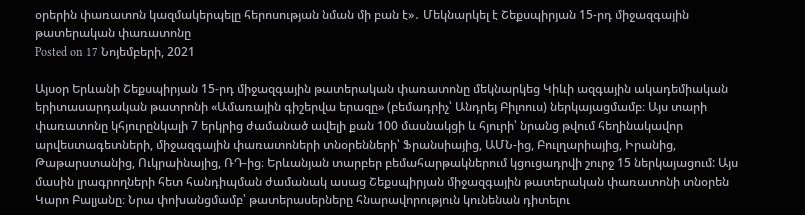օրերին փառատոն կազմակերպելը հերոսության նման մի բան է»․ Մեկնարկել է Շեքսպիրյան 15-րդ միջազգային թատերական փառատոնը
Posted on 17 Նոյեմբերի, 2021

Այսօր Երևանի Շեքսպիրյան 15-րդ միջազգային թատերական փառատոնը մեկնարկեց Կիևի ազգային ակադեմիական երիտասարդական թատրոնի «Ամառային գիշերվա երազը» (բեմադրիչ՝ Անդրեյ Բիլոուս) ներկայացմամբ։ Այս տարի փառատոնը կհյուրընկալի 7 երկրից ժամանած ավելի քան 100 մասնակցի և հյուրի՝ նրանց թվում հեղինակավոր արվեստագետների, միջազգային փառատոների տնօրենների՝ Ֆրանսիայից, ԱՄՆ-ից, Բուլղարիայից, Իրանից, Թաթարստանից, Ուկրաինայից, ՌԴ-ից։ Երևանյան տարբեր բեմահարթակներում կցուցադրվի շուրջ 15 ներկայացում: Այս մասին լրագրողների հետ հանդիպման ժամանակ ասաց Շեքսպիրյան միջազգային թատերական փառատոնի տնօրեն Կարո Բալյանը։ Նրա փոխանցմամբ՝ թատերասերները հնարավորություն կունենան դիտելու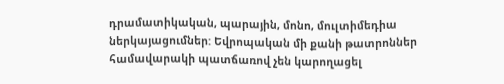դրամատիկական, պարային, մոնո, մուլտիմեդիա ներկայացումներ: Եվրոպական մի քանի թատրոններ համավարակի պատճառով չեն կարողացել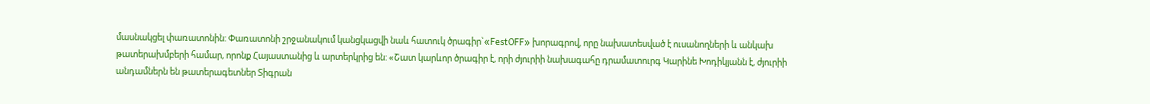մասնակցել փառատոնին: Փառատոնի շրջանակում կանցկացվի նաև հատուկ ծրագիր`«FestOFF» խորագրով, որը նախատեսված է ուսանողների և անկախ թատերախմբերի համար, որոնք Հայաստանից և արտերկրից են: «Շատ կարևոր ծրագիր է, որի ժյուրիի նախագահը դրամատուրգ Կարինե Խոդիկյանն է, ժյուրիի անդամներն են թատերագետներ Տիգրան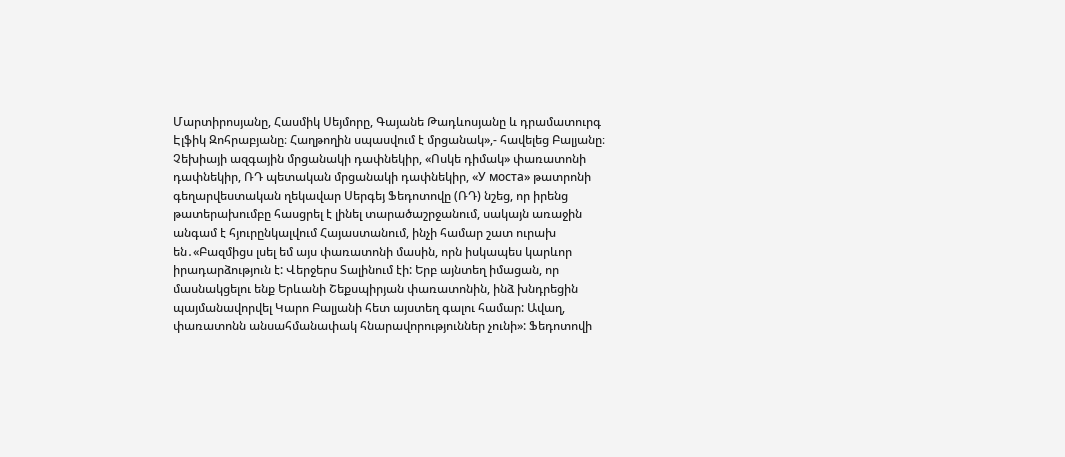Մարտիրոսյանը, Հասմիկ Սեյմորը, Գայանե Թադևոսյանը և դրամատուրգ Էլֆիկ Զոհրաբյանը։ Հաղթողին սպասվում է մրցանակ»,- հավելեց Բալյանը։ Չեխիայի ազգային մրցանակի դափնեկիր, «Ոսկե դիմակ» փառատոնի դափնեկիր, ՌԴ պետական մրցանակի դափնեկիր, «У моста» թատրոնի գեղարվեստական ղեկավար Սերգեյ Ֆեդոտովը (ՌԴ) նշեց, որ իրենց թատերախումբը հասցրել է լինել տարածաշրջանում, սակայն առաջին անգամ է հյուրընկալվում Հայաստանում, ինչի համար շատ ուրախ են․«Բազմիցս լսել եմ այս փառատոնի մասին, որն իսկապես կարևոր իրադարձություն է: Վերջերս Տալինում էի: Երբ այնտեղ իմացան, որ մասնակցելու ենք Երևանի Շեքսպիրյան փառատոնին, ինձ խնդրեցին պայմանավորվել Կարո Բալյանի հետ այստեղ գալու համար: Ավաղ, փառատոնն անսահմանափակ հնարավորություններ չունի»: Ֆեդոտովի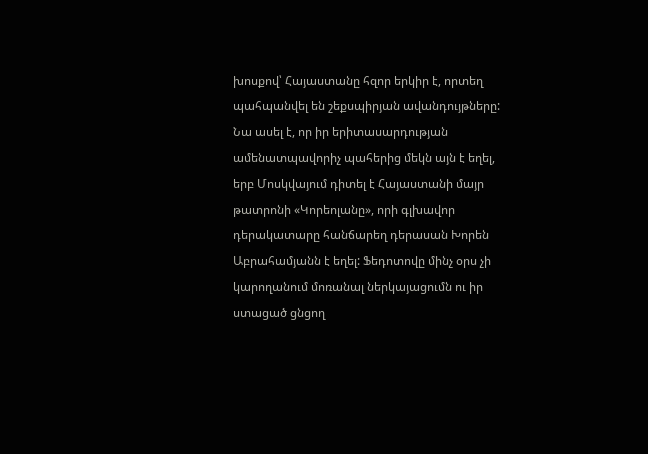խոսքով՝ Հայաստանը հզոր երկիր է, որտեղ պահպանվել են շեքսպիրյան ավանդույթները: Նա ասել է, որ իր երիտասարդության ամենատպավորիչ պահերից մեկն այն է եղել, երբ Մոսկվայում դիտել է Հայաստանի մայր թատրոնի «Կորեոլանը», որի գլխավոր դերակատարը հանճարեղ դերասան Խորեն Աբրահամյանն է եղել: Ֆեդոտովը մինչ օրս չի կարողանում մոռանալ ներկայացումն ու իր ստացած ցնցող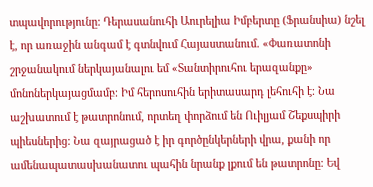տպավորությունը: Դերասանուհի Աուրելիա Իմբերտը (Ֆրանսիա) նշել է, որ առաջին անգամ է գտնվում Հայաստանում. «Փառատոնի շրջանակում ներկայանալու եմ «Տանտիրուհու երազանքը» մոնոներկայացմամբ։ Իմ հերոսուհին երիտասարդ լեհուհի է։ Նա աշխատում է թատրոնում, որտեղ փորձում են Ուիլյամ Շեքսպիրի պիեսներից: Նա զայրացած է իր գործընկերների վրա, քանի որ ամենապատասխանատու պահին նրանք լքում են թատրոնը։ Եվ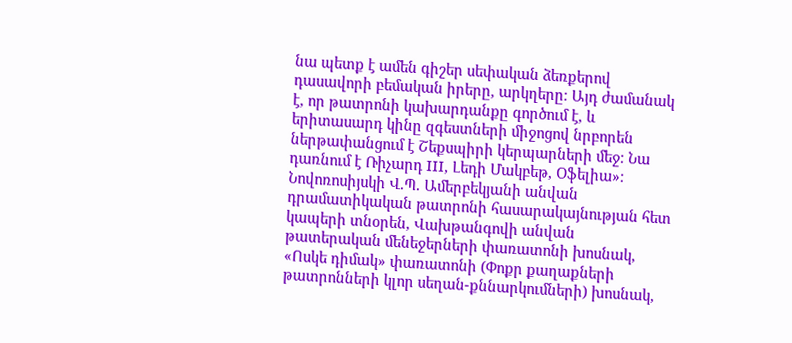նա պետք է ամեն գիշեր սեփական ձեռքերով դասավորի բեմական իրերը, արկղերը։ Այդ ժամանակ է, որ թատրոնի կախարդանքը գործում է, և երիտասարդ կինը զգեստների միջոցով նրբորեն ներթափանցում է Շեքսպիրի կերպարների մեջ։ Նա դառնում է Ռիչարդ III, Լեդի Մակբեթ, Օֆելիա»։ Նովոռոսիյսկի Վ.Պ. Ամերբեկյանի անվան դրամատիկական թատրոնի հասարակայնության հետ կապերի տնօրեն, Վախթանգովի անվան թատերական մենեջերների փառատոնի խոսնակ, «Ոսկե դիմակ» փառատոնի (Փոքր քաղաքների թատրոնների կլոր սեղան-քննարկումների) խոսնակ,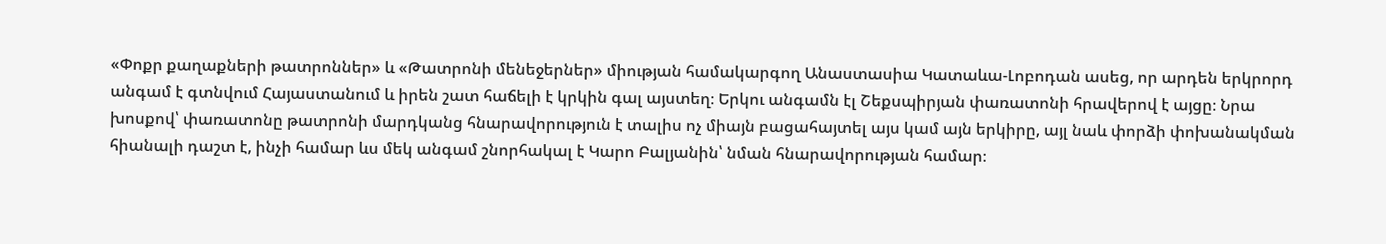«Փոքր քաղաքների թատրոններ» և «Թատրոնի մենեջերներ» միության համակարգող Անաստասիա Կատաևա-Լոբոդան ասեց, որ արդեն երկրորդ անգամ է գտնվում Հայաստանում և իրեն շատ հաճելի է կրկին գալ այստեղ։ Երկու անգամն էլ Շեքսպիրյան փառատոնի հրավերով է այցը։ Նրա խոսքով՝ փառատոնը թատրոնի մարդկանց հնարավորություն է տալիս ոչ միայն բացահայտել այս կամ այն երկիրը, այլ նաև փորձի փոխանակման հիանալի դաշտ է, ինչի համար ևս մեկ անգամ շնորհակալ է Կարո Բալյանին՝ նման հնարավորության համար։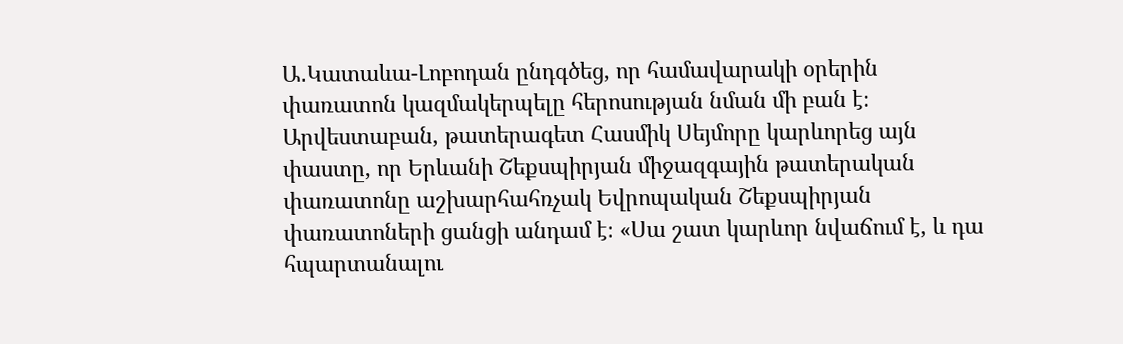Ա․Կատաևա-Լոբոդան ընդգծեց, որ համավարակի օրերին փառատոն կազմակերպելը հերոսության նման մի բան է։ Արվեստաբան, թատերագետ Հասմիկ Սեյմորը կարևորեց այն փաստը, որ Երևանի Շեքսպիրյան միջազգային թատերական փառատոնը աշխարհահռչակ Եվրոպական Շեքսպիրյան փառատոների ցանցի անդամ է։ «Սա շատ կարևոր նվաճում է, և դա հպարտանալու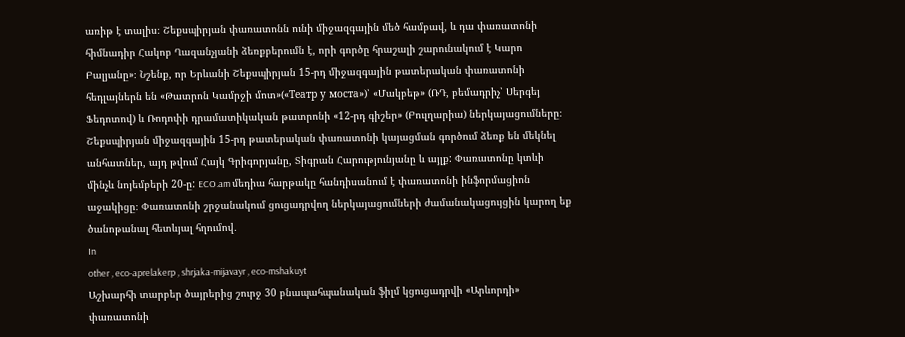առիթ է տալիս։ Շեքսպիրյան փառատոնն ունի միջազգային մեծ համբավ, և դա փառատոնի հիմնադիր Հակոբ Ղազանչյանի ձեռքբերումն է, որի գործը հրաշալի շարունակում է Կարո Բալյանը»։ Նշենք, որ Երևանի Շեքսպիրյան 15-րդ միջազգային թատերական փառատոնի հեդլայներն են «Թատրոն Կամրջի մոտ»(«Театр у моста»)՝ «Մակբեթ» (ՌԴ, բեմադրիչ՝ Սերգեյ Ֆեդոտով) և Ռոդոփի դրամատիկական թատրոնի «12-րդ գիշեր» (Բուլղարիա) ներկայացումները։ Շեքսպիրյան միջազգային 15-րդ թատերական փառատոնի կայացման գործում ձեռք են մեկնել անհատներ, այդ թվում Հայկ Գրիգորյանը, Տիգրան Հարությունյանը և այլք: Փառատոնը կտևի մինչև նոյեմբերի 20-ը: ECO.am մեդիա հարթակը հանդիսանում է փառատոնի ինֆորմացիոն աջակիցը։ Փառատոնի շրջանակում ցուցադրվող ներկայացումների ժամանակացույցին կարող եք ծանոթանալ հետևյալ հղումով․
In
other , eco-aprelakerp , shrjaka-mijavayr , eco-mshakuyt
Աշխարհի տարբեր ծայրերից շուրջ 30 բնապահպանական ֆիլմ կցուցադրվի «Արևորդի» փառատոնի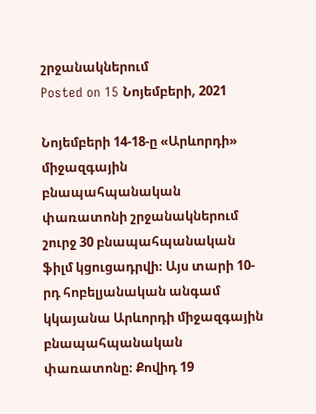շրջանակներում
Posted on 15 Նոյեմբերի, 2021

Նոյեմբերի 14-18-ը «Արևորդի» միջազգային բնապահպանական փառատոնի շրջանակներում շուրջ 30 բնապահպանական ֆիլմ կցուցադրվի։ Այս տարի 10-րդ հոբելյանական անգամ կկայանա Արևորդի միջազգային բնապահպանական փառատոնը։ Քովիդ 19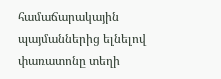համաճարակային պայմաններից ելնելով փառատոնը տեղի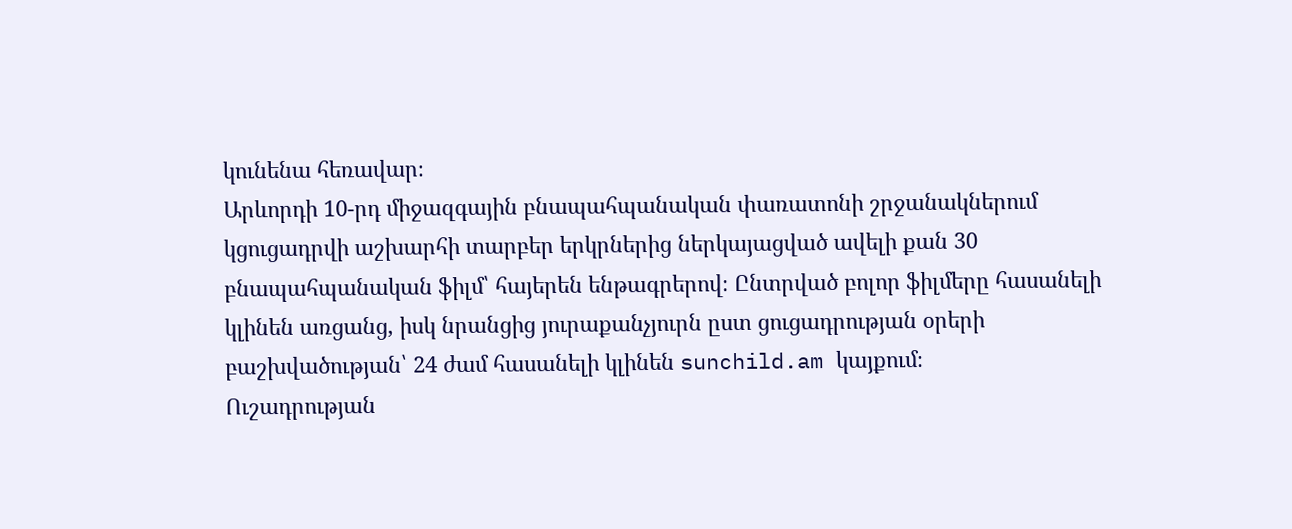կունենա հեռավար։
Արևորդի 10-րդ միջազգային բնապահպանական փառատոնի շրջանակներում կցուցադրվի աշխարհի տարբեր երկրներից ներկայացված ավելի քան 30 բնապահպանական ֆիլմ՝ հայերեն ենթագրերով։ Ընտրված բոլոր ֆիլմերը հասանելի կլինեն առցանց, իսկ նրանցից յուրաքանչյուրն ըստ ցուցադրության օրերի բաշխվածության՝ 24 ժամ հասանելի կլինեն sunchild.am կայքում։
Ուշադրության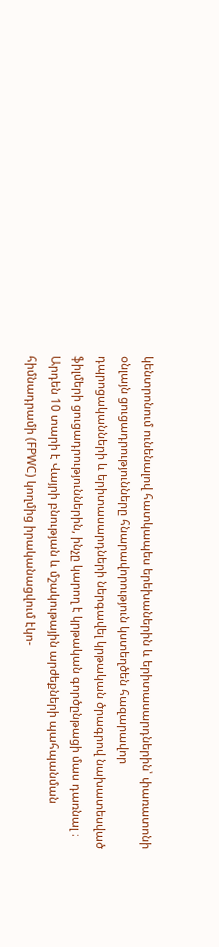կենտրոնում ունենալով հատկապես երեխաներին և երիտասարդներին՝ փառատոնի օնլայն ցուցադրությունները հնարավորություն կստեղծեն հազարավոր դպրոցականների և երիտասարդների ներգավել կրթական ծրագրով նախատեսված ֆիլմերի ցուցադրություններին, ինչը կարող է կրթական գործընթացի մաս դառնալ ։
Արդեն 10 տարի է Վայրի բնության և մշակութային արժեքների պահպանման հիմնադրամի (FPWC) կողմից իրականացվում էկո-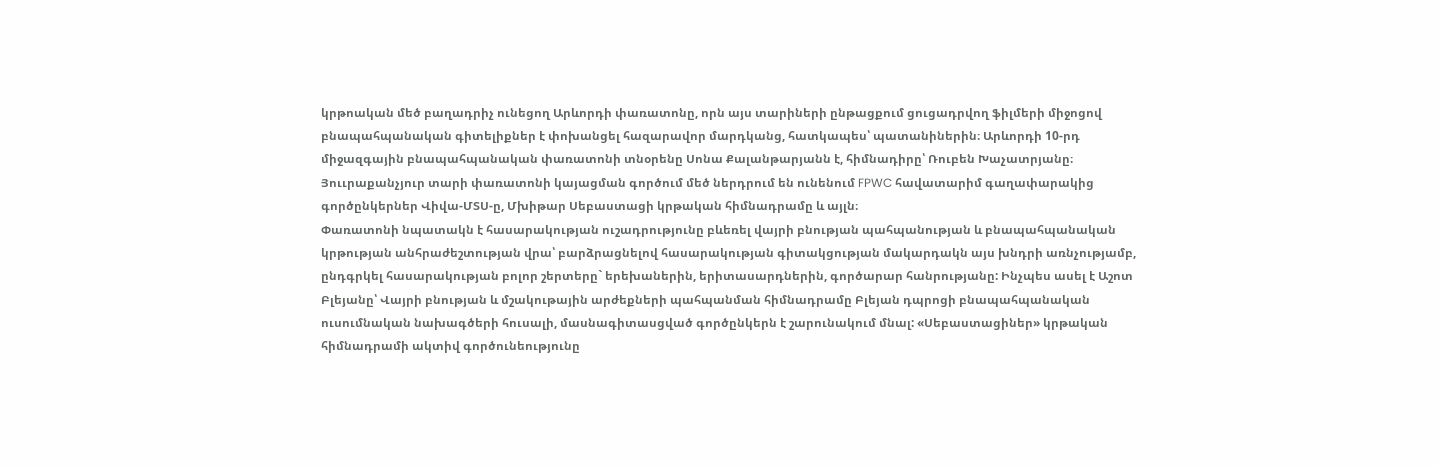կրթոական մեծ բաղադրիչ ունեցող Արևորդի փառատոնը, որն այս տարիների ընթացքում ցուցադրվող ֆիլմերի միջոցով բնապահպանական գիտելիքներ է փոխանցել հազարավոր մարդկանց, հատկապես՝ պատանիներին։ Արևորդի 10-րդ միջազգային բնապահպանական փառատոնի տնօրենը Սոնա Քալանթարյանն է, հիմնադիրը՝ Ռուբեն Խաչատրյանը։ Յոււրաքանչյուր տարի փառատոնի կայացման գործում մեծ ներդրում են ունենում FPWC հավատարիմ գաղափարակից գործընկերներ Վիվա-ՄՏՍ-ը, Մխիթար Սեբաստացի կրթական հիմնադրամը և այլն։
Փառատոնի նպատակն է հասարակության ուշադրությունը բևեռել վայրի բնության պահպանության և բնապահպանական կրթության անհրաժեշտության վրա՝ բարձրացնելով հասարակության գիտակցության մակարդակն այս խնդրի առնչությամբ, ընդգրկել հասարակության բոլոր շերտերը` երեխաներին, երիտասարդներին, գործարար հանրությանը: Ինչպես ասել է Աշոտ Բլեյանը՝ Վայրի բնության և մշակութային արժեքների պահպանման հիմնադրամը Բլեյան դպրոցի բնապահպանական ուսումնական նախագծերի հուսալի, մասնագիտասցված գործընկերն է շարունակում մնալ: «Սեբաստացիներ» կրթական հիմնադրամի ակտիվ գործունեությունը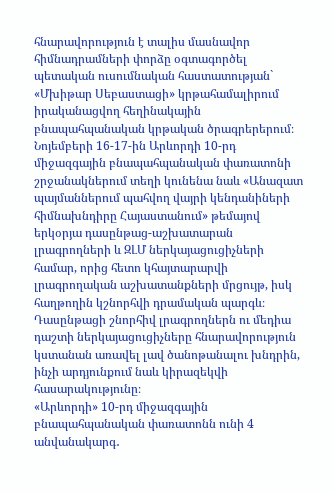հնարավորություն է տալիս մասնավոր հիմնադրամների փորձը օգտագործել պետական ուսումնական հաստատության` «Մխիթար Սեբաստացի» կրթահամալիրում իրականացվող հեղինակային բնապահպանական կրթական ծրագրերերում։
Նոյեմբերի 16-17-ին Արևորդի 10-րդ միջազգային բնապահպանական փառատոնի շրջանակներում տեղի կունենա նաև «Անազատ պայմաններում պահվող վայրի կենդանիների հիմնախնդիրը Հայաստանում» թեմայով երկօրյա դասընթաց-աշխատարան լրագրողների և ԶԼՄ ներկայացուցիչների համար, որից հետո կհայտարարվի լրագրողական աշխատանքների մրցույթ, իսկ հաղթողին կշնորհվի դրամական պարգև։ Դասընթացի շնորհիվ լրագրողներն ու մեդիա դաշտի ներկայացուցիչները հնարավորություն կստանան առավել լավ ծանոթանալու խնդրին, ինչի արդյունքում նաև կիրազեկվի հասարակությունը։
«Արևորդի» 10-րդ միջազգային բնապահպանական փառատոնն ունի 4 անվանակարգ․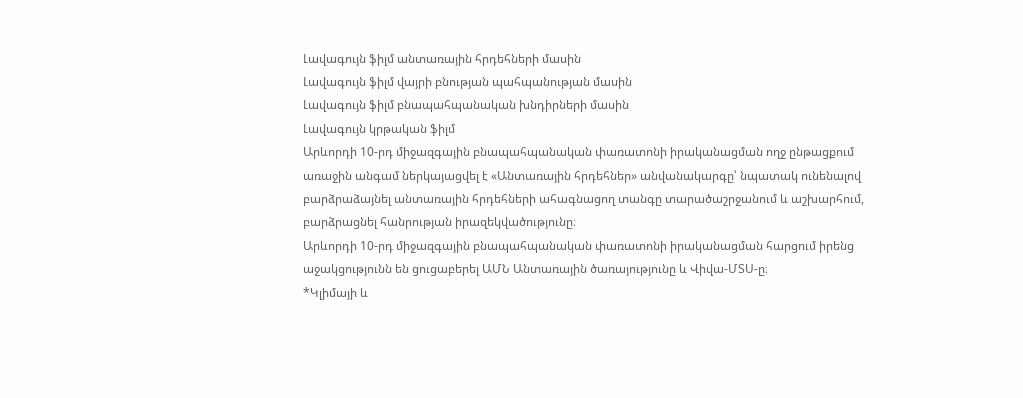Լավագույն ֆիլմ անտառային հրդեհների մասին
Լավագույն ֆիլմ վայրի բնության պահպանության մասին
Լավագույն ֆիլմ բնապահպանական խնդիրների մասին
Լավագույն կրթական ֆիլմ
Արևորդի 10-րդ միջազգային բնապահպանական փառատոնի իրականացման ողջ ընթացքում առաջին անգամ ներկայացվել է «Անտառային հրդեհներ» անվանակարգը՝ նպատակ ունենալով բարձրաձայնել անտառային հրդեհների ահագնացող տանգը տարածաշրջանում և աշխարհում, բարձրացնել հանրության իրազեկվածությունը։
Արևորդի 10-րդ միջազգային բնապահպանական փառատոնի իրականացման հարցում իրենց աջակցությունն են ցուցաբերել ԱՄՆ Անտառային ծառայությունը և Վիվա-ՄՏՍ-ը։
*Կլիմայի և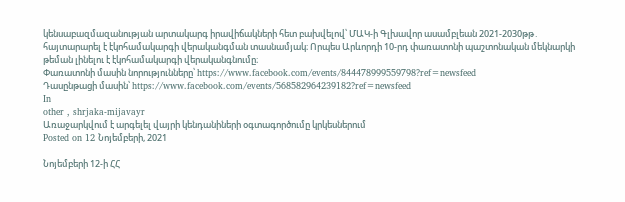կենսաբազմազանության արտակարգ իրավիճակների հետ բախվելով՝ ՄԱԿ-ի Գլխավոր ասամբլեան 2021-2030թթ․ հայտարարել է էկոհամակարգի վերականգման տասնամյակ։ Որպես Արևորդի 10-րդ փառատոնի պաշտոնական մեկնարկի թեման լինելու է էկոհամակարգի վերականգնումը։
Փառատոնի մասին նորությունները՝ https://www.facebook.com/events/844478999559798?ref=newsfeed
Դասընթացի մասին՝ https://www.facebook.com/events/568582964239182?ref=newsfeed
In
other , shrjaka-mijavayr
Առաջարկվում է արգելել վայրի կենդանիների օգտագործումը կրկեսներում
Posted on 12 Նոյեմբերի, 2021

Նոյեմբերի 12-ի ՀՀ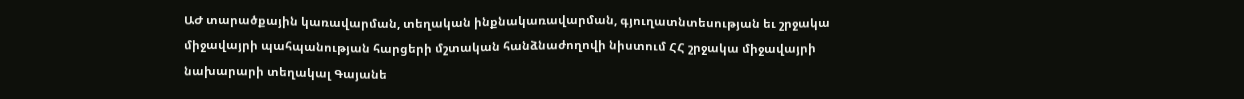ԱԺ տարածքային կառավարման, տեղական ինքնակառավարման, գյուղատնտեսության եւ շրջակա միջավայրի պահպանության հարցերի մշտական հանձնաժողովի նիստում ՀՀ շրջակա միջավայրի նախարարի տեղակալ Գայանե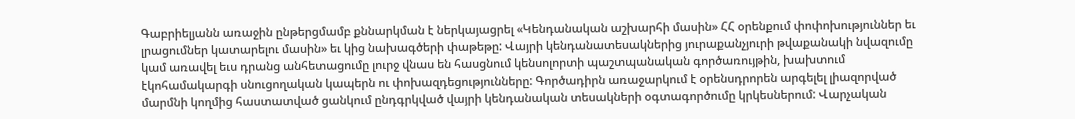Գաբրիելյանն առաջին ընթերցմամբ քննարկման է ներկայացրել «Կենդանական աշխարհի մասին» ՀՀ օրենքում փոփոխություններ եւ լրացումներ կատարելու մասին» եւ կից նախագծերի փաթեթը: Վայրի կենդանատեսակներից յուրաքանչյուրի թվաքանակի նվազումը կամ առավել եւս դրանց անհետացումը լուրջ վնաս են հասցնում կենսոլորտի պաշտպանական գործառույթին, խախտում էկոհամակարգի սնուցողական կապերն ու փոխազդեցությունները: Գործադիրն առաջարկում է օրենսդրորեն արգելել լիազորված մարմնի կողմից հաստատված ցանկում ընդգրկված վայրի կենդանական տեսակների օգտագործումը կրկեսներում: Վարչական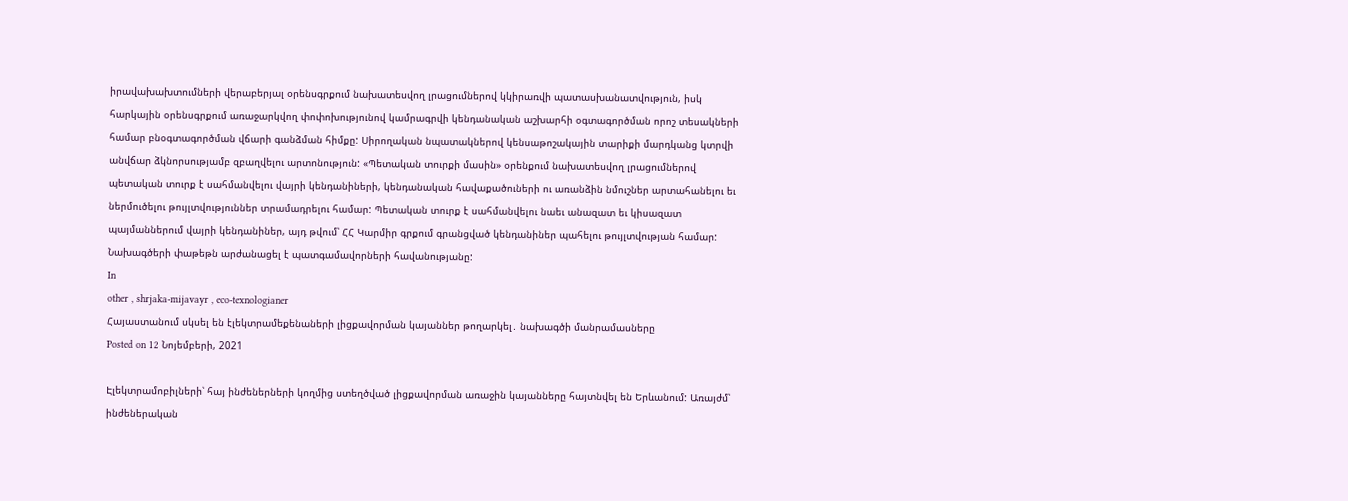իրավախախտումների վերաբերյալ օրենսգրքում նախատեսվող լրացումներով կկիրառվի պատասխանատվություն, իսկ հարկային օրենսգրքում առաջարկվող փոփոխությունով կամրագրվի կենդանական աշխարհի օգտագործման որոշ տեսակների համար բնօգտագործման վճարի գանձման հիմքը: Սիրողական նպատակներով կենսաթոշակային տարիքի մարդկանց կտրվի անվճար ձկնորսությամբ զբաղվելու արտոնություն: «Պետական տուրքի մասին» օրենքում նախատեսվող լրացումներով պետական տուրք է սահմանվելու վայրի կենդանիների, կենդանական հավաքածուների ու առանձին նմուշներ արտահանելու եւ ներմուծելու թույլտվություններ տրամադրելու համար: Պետական տուրք է սահմանվելու նաեւ անազատ եւ կիսազատ պայմաններում վայրի կենդանիներ, այդ թվում՝ ՀՀ Կարմիր գրքում գրանցված կենդանիներ պահելու թույլտվության համար: Նախագծերի փաթեթն արժանացել է պատգամավորների հավանությանը:
In
other , shrjaka-mijavayr , eco-texnologianer
Հայաստանում սկսել են էլեկտրամեքենաների լիցքավորման կայաններ թողարկել․ նախագծի մանրամասները
Posted on 12 Նոյեմբերի, 2021

Էլեկտրամոբիլների՝ հայ ինժեներների կողմից ստեղծված լիցքավորման առաջին կայանները հայտնվել են Երևանում: Առայժմ՝ ինժեներական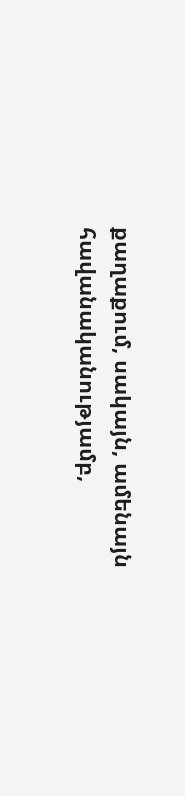քաղաքում, սակայն, ամենայն հավանականությամբ,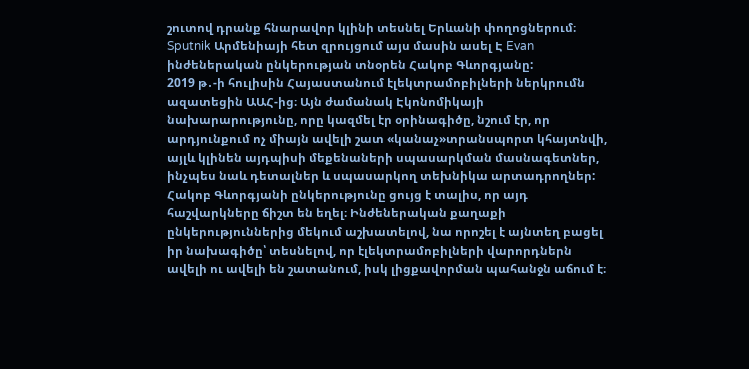շուտով դրանք հնարավոր կլինի տեսնել Երևանի փողոցներում։ Sputnik Արմենիայի հետ զրույցում այս մասին ասել Է Evan ինժեներական ընկերության տնօրեն Հակոբ Գևորգյանը:
2019 թ․-ի հուլիսին Հայաստանում էլեկտրամոբիլների ներկրումն ազատեցին ԱԱՀ-ից։ Այն ժամանակ Էկոնոմիկայի նախարարությունը, որը կազմել էր օրինագիծը, նշում էր, որ արդյունքում ոչ միայն ավելի շատ «կանաչ»տրանսպորտ կհայտնվի, այլև կլինեն այդպիսի մեքենաների սպասարկման մասնագետներ, ինչպես նաև դետալներ և սպասարկող տեխնիկա արտադրողներ:
Հակոբ Գևորգյանի ընկերությունը ցույց է տալիս, որ այդ հաշվարկները ճիշտ են եղել։ Ինժեներական քաղաքի ընկերություններից մեկում աշխատելով, նա որոշել է այնտեղ բացել իր նախագիծը՝ տեսնելով, որ էլեկտրամոբիլների վարորդներն ավելի ու ավելի են շատանում, իսկ լիցքավորման պահանջն աճում է։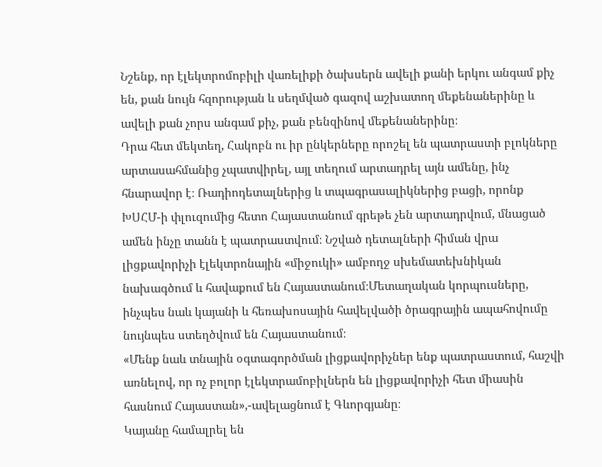Նշենք, որ էլեկտրոմոբիլի վառելիքի ծախսերն ավելի քանի երկու անգամ քիչ են, քան նույն հզորության և սեղմված գազով աշխատող մեքենաներինը և ավելի քան չորս անգամ քիչ, քան բենզինով մեքենաներինը։
Դրա հետ մեկտեղ, Հակոբն ու իր ընկերները որոշել են պատրաստի բլոկները արտասահմանից չպատվիրել, այլ տեղում արտադրել այն ամենը, ինչ հնարավոր է։ Ռադիոդետալներից և տպագրասալիկներից բացի, որոնք ԽՍՀՄ-ի փլուզումից հետո Հայաստանում գրեթե չեն արտադրվում, մնացած ամեն ինչը տանն է պատրաստվում։ Նշված դետալների հիման վրա լիցքավորիչի էլեկտրոնային «միջուկի» ամբողջ սխեմատեխնիկան նախագծում և հավաքում են Հայաստանում։Մետաղական կորպուսները, ինչպես նաև կայանի և հեռախոսային հավելվածի ծրագրային ապահովումը նույնպես ստեղծվում են Հայաստանում։
«Մենք նաև տնային օգտագործման լիցքավորիչներ ենք պատրաստում, հաշվի առնելով, որ ոչ բոլոր էլեկտրամոբիլներն են լիցքավորիչի հետ միասին հասնում Հայաստան»,-ավելացնում է Գևորգյանը։
Կայանը համալրել են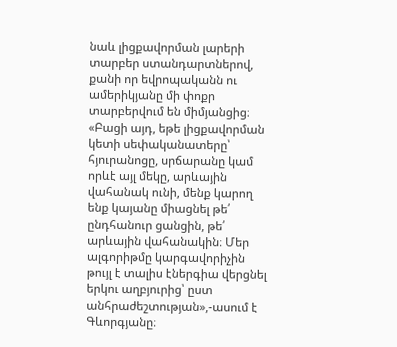նաև լիցքավորման լարերի տարբեր ստանդարտներով, քանի որ եվրոպականն ու ամերիկյանը մի փոքր տարբերվում են միմյանցից։
«Բացի այդ, եթե լիցքավորման կետի սեփականատերը՝ հյուրանոցը, սրճարանը կամ որևէ այլ մեկը, արևային վահանակ ունի, մենք կարող ենք կայանը միացնել թե՛ ընդհանուր ցանցին, թե՛ արևային վահանակին։ Մեր ալգորիթմը կարգավորիչին թույլ է տալիս էներգիա վերցնել երկու աղբյուրից՝ ըստ անհրաժեշտության»,-ասում է Գևորգյանը։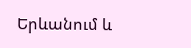Երևանում և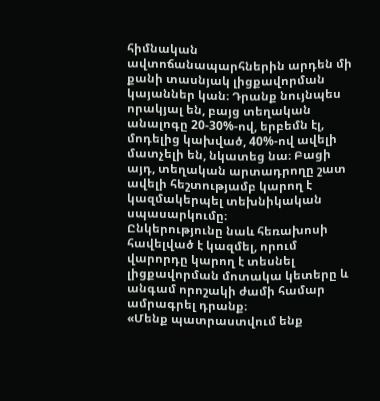հիմնական ավտոճանապարհներին արդեն մի քանի տասնյակ լիցքավորման կայաններ կան։ Դրանք նույնպես որակյալ են, բայց տեղական անալոգը 20-30%-ով, երբեմն էլ, մոդելից կախված, 40%-ով ավելի մատչելի են, նկատեց նա։ Բացի այդ, տեղական արտադրողը շատ ավելի հեշտությամբ կարող է կազմակերպել տեխնիկական սպասարկումը։
Ընկերությունը նաև հեռախոսի հավելված է կազմել, որում վարորդը կարող է տեսնել լիցքավորման մոտակա կետերը և անգամ որոշակի ժամի համար ամրագրել դրանք։
«Մենք պատրաստվում ենք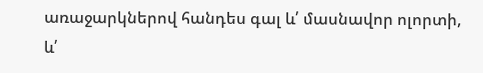առաջարկներով հանդես գալ և՛ մասնավոր ոլորտի, և՛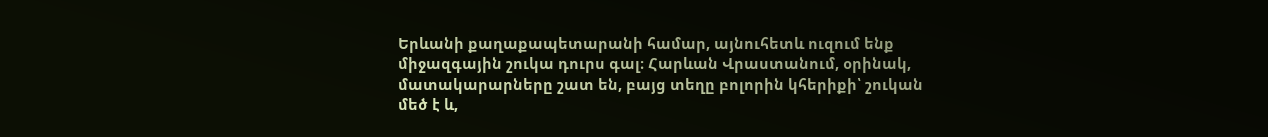Երևանի քաղաքապետարանի համար, այնուհետև ուզում ենք միջազգային շուկա դուրս գալ։ Հարևան Վրաստանում, օրինակ, մատակարարները շատ են, բայց տեղը բոլորին կհերիքի՝ շուկան մեծ է և,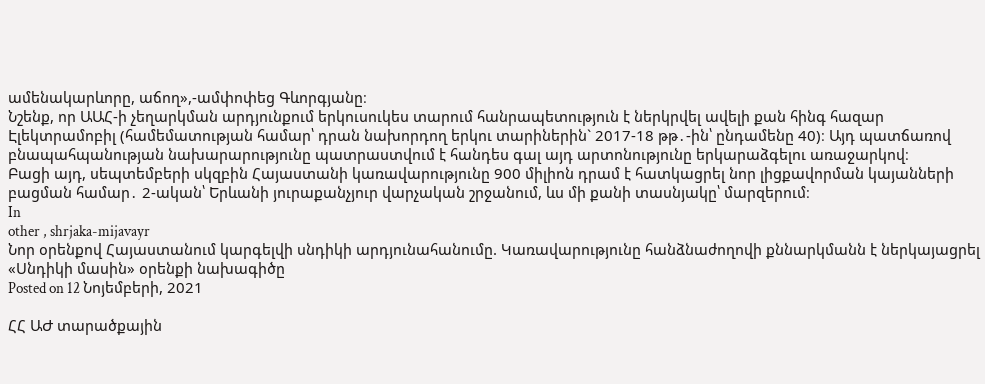ամենակարևորը, աճող»,-ամփոփեց Գևորգյանը։
Նշենք, որ ԱԱՀ-ի չեղարկման արդյունքում երկուսուկես տարում հանրապետություն է ներկրվել ավելի քան հինգ հազար Էլեկտրամոբիլ (համեմատության համար՝ դրան նախորդող երկու տարիներին` 2017-18 թթ․-ին՝ ընդամենը 40)։ Այդ պատճառով բնապահպանության նախարարությունը պատրաստվում է հանդես գալ այդ արտոնությունը երկարաձգելու առաջարկով։
Բացի այդ, սեպտեմբերի սկզբին Հայաստանի կառավարությունը 900 միլիոն դրամ է հատկացրել նոր լիցքավորման կայանների բացման համար․ 2-ական՝ Երևանի յուրաքանչյուր վարչական շրջանում, ևս մի քանի տասնյակը՝ մարզերում։
In
other , shrjaka-mijavayr
Նոր օրենքով Հայաստանում կարգելվի սնդիկի արդյունահանումը. Կառավարությունը հանձնաժողովի քննարկմանն է ներկայացրել «Սնդիկի մասին» օրենքի նախագիծը
Posted on 12 Նոյեմբերի, 2021

ՀՀ ԱԺ տարածքային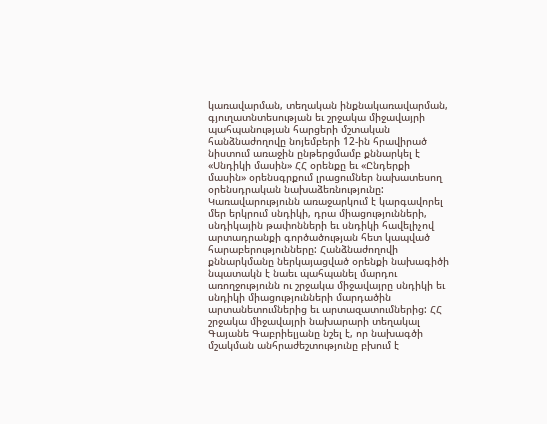կառավարման, տեղական ինքնակառավարման, գյուղատնտեսության եւ շրջակա միջավայրի պահպանության հարցերի մշտական հանձնաժողովը նոյեմբերի 12-ին հրավիրած նիստում առաջին ընթերցմամբ քննարկել է «Սնդիկի մասին» ՀՀ օրենքը եւ «Ընդերքի մասին» օրենսգրքում լրացումներ նախատեսող օրենսդրական նախաձեռնությունը: Կառավարությունն առաջարկում է կարգավորել մեր երկրում սնդիկի, դրա միացությունների, սնդիկային թափոնների եւ սնդիկի հավելիչով արտադրանքի գործածության հետ կապված հարաբերությունները: Հանձնաժողովի քննարկմանը ներկայացված օրենքի նախագիծի նպատակն է նաեւ պահպանել մարդու առողջությունն ու շրջակա միջավայրը սնդիկի եւ սնդիկի միացությունների մարդածին արտանետումներից եւ արտազատումներից: ՀՀ շրջակա միջավայրի նախարարի տեղակալ Գայանե Գաբրիելյանը նշել է, որ նախագծի մշակման անհրաժեշտությունը բխում է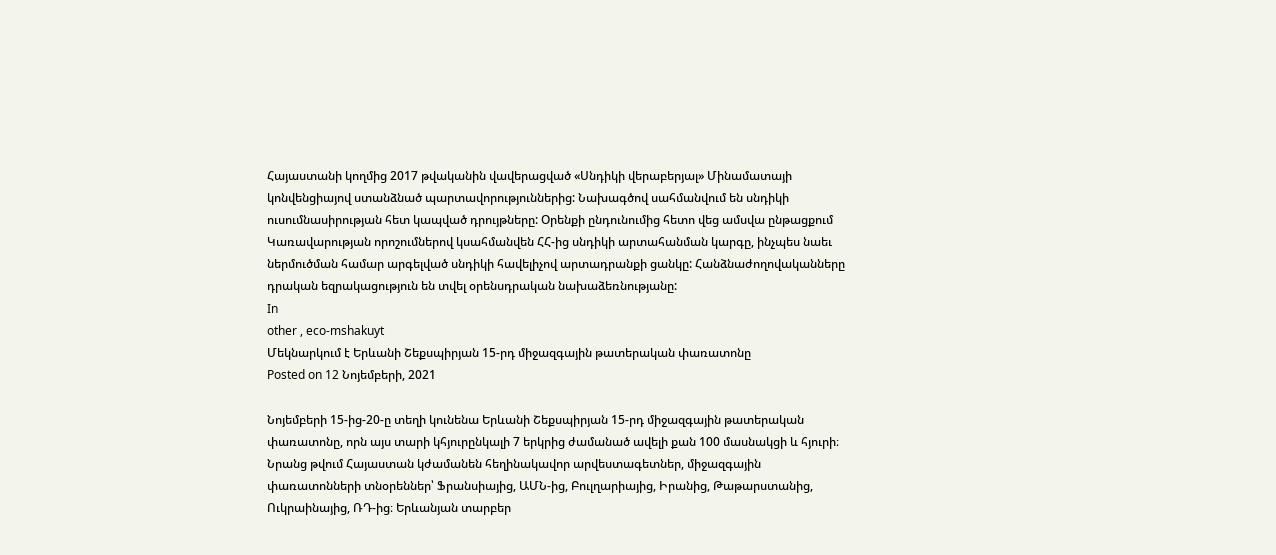Հայաստանի կողմից 2017 թվականին վավերացված «Սնդիկի վերաբերյալ» Մինամատայի կոնվենցիայով ստանձնած պարտավորություններից: Նախագծով սահմանվում են սնդիկի ուսումնասիրության հետ կապված դրույթները: Օրենքի ընդունումից հետո վեց ամսվա ընթացքում Կառավարության որոշումներով կսահմանվեն ՀՀ-ից սնդիկի արտահանման կարգը, ինչպես նաեւ ներմուծման համար արգելված սնդիկի հավելիչով արտադրանքի ցանկը: Հանձնաժողովականները դրական եզրակացություն են տվել օրենսդրական նախաձեռնությանը:
In
other , eco-mshakuyt
Մեկնարկում է Երևանի Շեքսպիրյան 15-րդ միջազգային թատերական փառատոնը
Posted on 12 Նոյեմբերի, 2021

Նոյեմբերի 15-ից-20-ը տեղի կունենա Երևանի Շեքսպիրյան 15-րդ միջազգային թատերական փառատոնը, որն այս տարի կհյուրընկալի 7 երկրից ժամանած ավելի քան 100 մասնակցի և հյուրի։ Նրանց թվում Հայաստան կժամանեն հեղինակավոր արվեստագետներ, միջազգային փառատոնների տնօրեններ՝ Ֆրանսիայից, ԱՄՆ-ից, Բուլղարիայից, Իրանից, Թաթարստանից, Ուկրաինայից, ՌԴ-ից։ Երևանյան տարբեր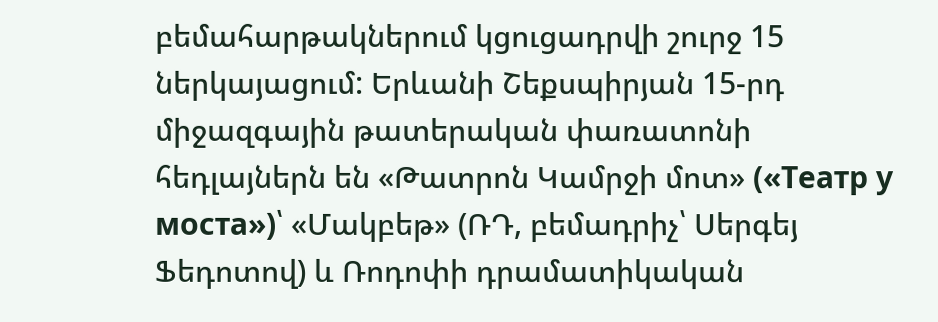բեմահարթակներում կցուցադրվի շուրջ 15 ներկայացում: Երևանի Շեքսպիրյան 15-րդ միջազգային թատերական փառատոնի հեդլայներն են «Թատրոն Կամրջի մոտ» («Театр у моста»)՝ «Մակբեթ» (ՌԴ, բեմադրիչ՝ Սերգեյ Ֆեդոտով) և Ռոդոփի դրամատիկական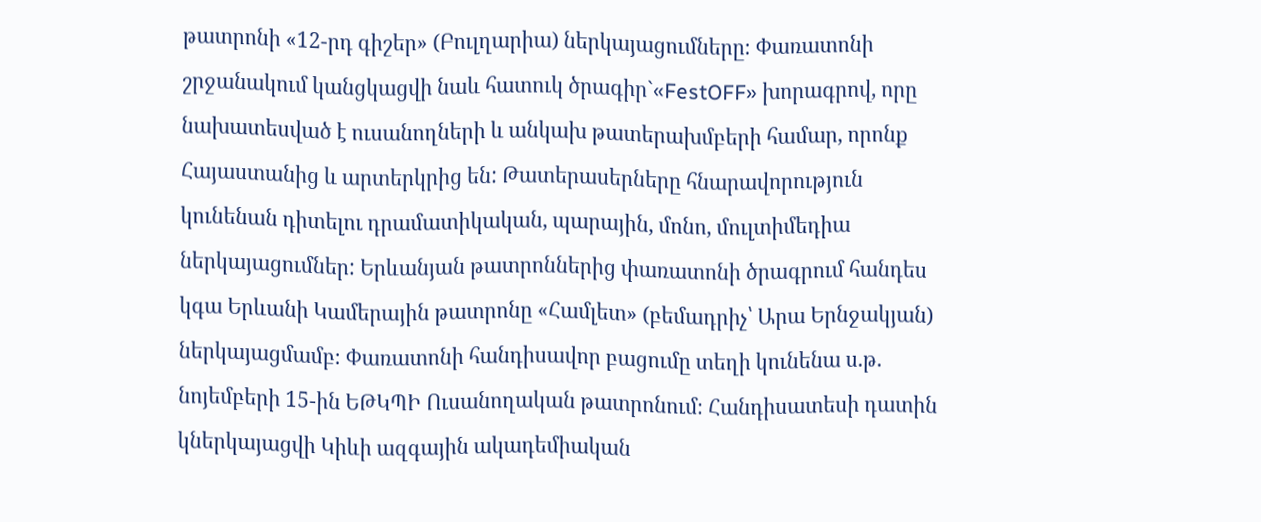թատրոնի «12-րդ գիշեր» (Բուլղարիա) ներկայացումները։ Փառատոնի շրջանակում կանցկացվի նաև հատուկ ծրագիր`«FestOFF» խորագրով, որը նախատեսված է ուսանողների և անկախ թատերախմբերի համար, որոնք Հայաստանից և արտերկրից են: Թատերասերները հնարավորություն կունենան դիտելու դրամատիկական, պարային, մոնո, մուլտիմեդիա ներկայացումներ: Երևանյան թատրոններից փառատոնի ծրագրում հանդես կգա Երևանի Կամերային թատրոնը «Համլետ» (բեմադրիչ՝ Արա Երնջակյան) ներկայացմամբ։ Փառատոնի հանդիսավոր բացումը տեղի կունենա ս.թ. նոյեմբերի 15-ին ԵԹԿՊԻ Ուսանողական թատրոնում։ Հանդիսատեսի դատին կներկայացվի Կիևի ազգային ակադեմիական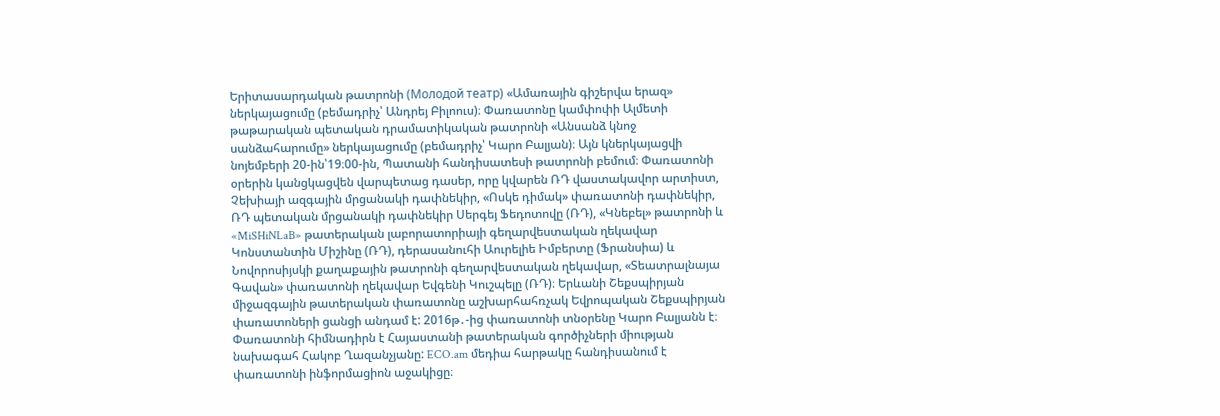Երիտասարդական թատրոնի (Молодой театр) «Ամառային գիշերվա երազ» ներկայացումը (բեմադրիչ՝ Անդրեյ Բիլոուս)։ Փառատոնը կամփոփի Ալմետի թաթարական պետական դրամատիկական թատրոնի «Անսանձ կնոջ սանձահարումը» ներկայացումը (բեմադրիչ՝ Կարո Բալյան)։ Այն կներկայացվի նոյեմբերի 20-ին՝19։00-ին, Պատանի հանդիսատեսի թատրոնի բեմում։ Փառատոնի օրերին կանցկացվեն վարպետաց դասեր, որը կվարեն ՌԴ վաստակավոր արտիստ, Չեխիայի ազգային մրցանակի դափնեկիր, «Ոսկե դիմակ» փառատոնի դափնեկիր, ՌԴ պետական մրցանակի դափնեկիր Սերգեյ Ֆեդոտովը (ՌԴ), «Կնեբել» թատրոնի և «MiSHiNLaB» թատերական լաբորատորիայի գեղարվեստական ղեկավար Կոնստանտին Միշինը (ՌԴ), դերասանուհի Աուրելիե Իմբերտը (Ֆրանսիա) և Նովորոսիյսկի քաղաքային թատրոնի գեղարվեստական ղեկավար, «Տեատրալնայա Գավան» փառատոնի ղեկավար Եվգենի Կուշպելը (ՌԴ)։ Երևանի Շեքսպիրյան միջազգային թատերական փառատոնը աշխարհահռչակ Եվրոպական Շեքսպիրյան փառատոների ցանցի անդամ է: 2016թ․-ից փառատոնի տնօրենը Կարո Բալյանն է։ Փառատոնի հիմնադիրն է Հայաստանի թատերական գործիչների միության նախագահ Հակոբ Ղազանչյանը: ECO.am մեդիա հարթակը հանդիսանում է փառատոնի ինֆորմացիոն աջակիցը։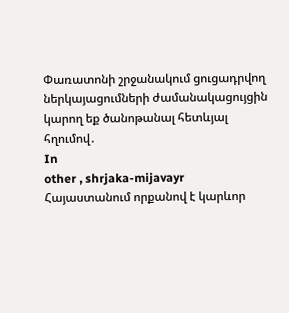Փառատոնի շրջանակում ցուցադրվող ներկայացումների ժամանակացույցին կարող եք ծանոթանալ հետևյալ հղումով․
In
other , shrjaka-mijavayr
Հայաստանում որքանով է կարևոր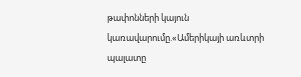թափոնների կայուն կառավարումը.«Ամերիկայի առևտրի պալատը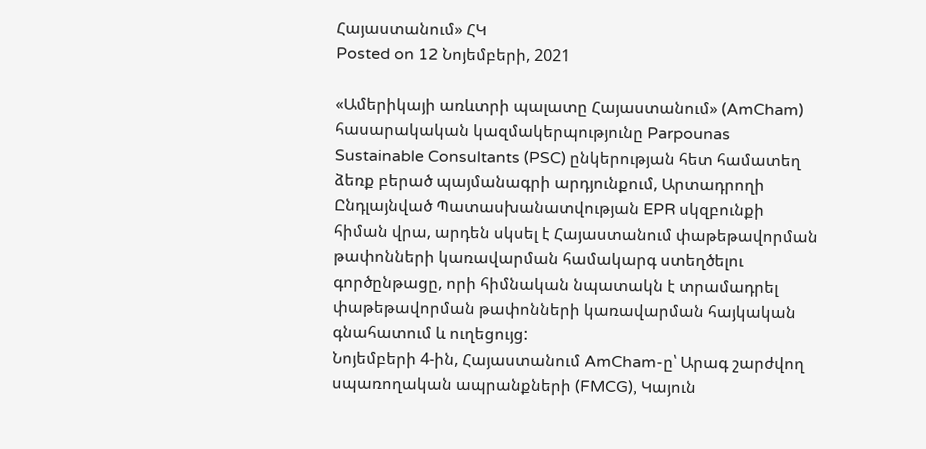Հայաստանում» ՀԿ
Posted on 12 Նոյեմբերի, 2021

«Ամերիկայի առևտրի պալատը Հայաստանում» (AmCham) հասարակական կազմակերպությունը Parpounas Sustainable Consultants (PSC) ընկերության հետ համատեղ ձեռք բերած պայմանագրի արդյունքում, Արտադրողի Ընդլայնված Պատասխանատվության EPR սկզբունքի հիման վրա, արդեն սկսել է Հայաստանում փաթեթավորման թափոնների կառավարման համակարգ ստեղծելու գործընթացը, որի հիմնական նպատակն է տրամադրել փաթեթավորման թափոնների կառավարման հայկական գնահատում և ուղեցույց:
Նոյեմբերի 4-ին, Հայաստանում AmCham-ը՝ Արագ շարժվող սպառողական ապրանքների (FMCG), Կայուն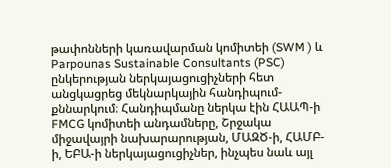թափոնների կառավարման կոմիտեի (SWM ) և Parpounas Sustainable Consultants (PSC) ընկերության ներկայացուցիչների հետ անցկացրեց մեկնարկային հանդիպում-քննարկում։ Հանդիպմանը ներկա էին ՀԱԱՊ-ի FMCG կոմիտեի անդամները, Շրջակա միջավայրի նախարարության, ՄԱԶԾ-ի, ՀԱՄԲ-ի, ԵԲԱ-ի ներկայացուցիչներ, ինչպես նաև այլ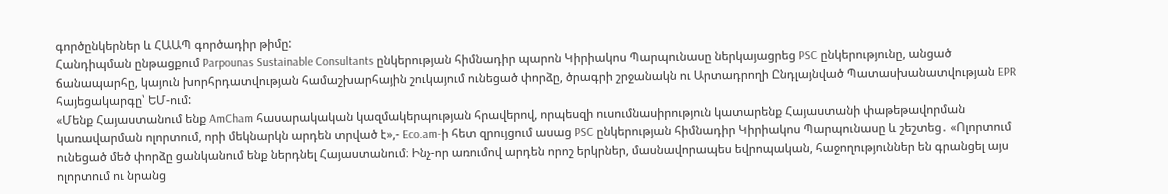գործընկերներ և ՀԱԱՊ գործադիր թիմը:
Հանդիպման ընթացքում Parpounas Sustainable Consultants ընկերության հիմնադիր պարոն Կիրիակոս Պարպունասը ներկայացրեց PSC ընկերությունը, անցած ճանապարհը, կայուն խորհրդատվության համաշխարհային շուկայում ունեցած փորձը, ծրագրի շրջանակն ու Արտադրողի Ընդլայնված Պատասխանատվության EPR հայեցակարգը՝ ԵՄ-ում:
«Մենք Հայաստանում ենք AmCham հասարակական կազմակերպության հրավերով, որպեսզի ուսումնասիրություն կատարենք Հայաստանի փաթեթավորման կառավարման ոլորտում, որի մեկնարկն արդեն տրված է»,- Eco.am-ի հետ զրույցում ասաց PSC ընկերության հիմնադիր Կիրիակոս Պարպունասը և շեշտեց․ «Ոլորտում ունեցած մեծ փորձը ցանկանում ենք ներդնել Հայաստանում։ Ինչ-որ առումով արդեն որոշ երկրներ, մասնավորապես եվրոպական, հաջողություններ են գրանցել այս ոլորտում ու նրանց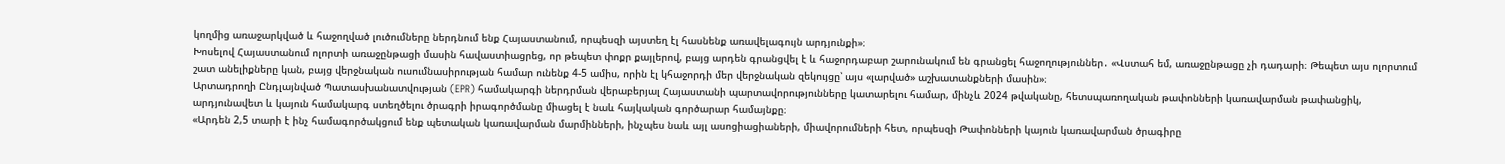կողմից առաջարկված և հաջողված լուծումները ներդնում ենք Հայաստանում, որպեսզի այստեղ էլ հասնենք առավելագույն արդյունքի»։
Խոսելով Հայաստանում ոլորտի առաջընթացի մասին հավաստիացրեց, որ թեպետ փոքր քայլերով, բայց արդեն գրանցվել է և հաջորդաբար շարունակում են գրանցել հաջողություններ․ «Վստահ եմ, առաջընթացը չի դադարի։ Թեպետ այս ոլորտում շատ անելիքները կան, բայց վերջնական ուսումնասիրության համար ունենք 4-5 ամիս, որին էլ կհաջորդի մեր վերջնական զեկույցը՝ այս «լարված» աշխատանքների մասին»։
Արտադրողի Ընդլայնված Պատասխանատվության (EPR) համակարգի ներդրման վերաբերյալ Հայաստանի պարտավորությունները կատարելու համար, մինչև 2024 թվականը, հետսպառողական թափոնների կառավարման թափանցիկ, արդյունավետ և կայուն համակարգ ստեղծելու ծրագրի իրագործմանը միացել է նաև հայկական գործարար համայնքը։
«Արդեն 2,5 տարի է ինչ համագործակցում ենք պետական կառավարման մարմինների, ինչպես նաև այլ ասոցիացիաների, միավորումների հետ, որպեսզի Թափոնների կայուն կառավարման ծրագիրը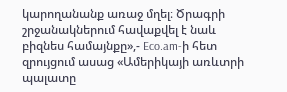կարողանանք առաջ մղել։ Ծրագրի շրջանակներում հավաքվել է նաև բիզնես համայնքը»,- Eco.am-ի հետ զրույցում ասաց «Ամերիկայի առևտրի պալատը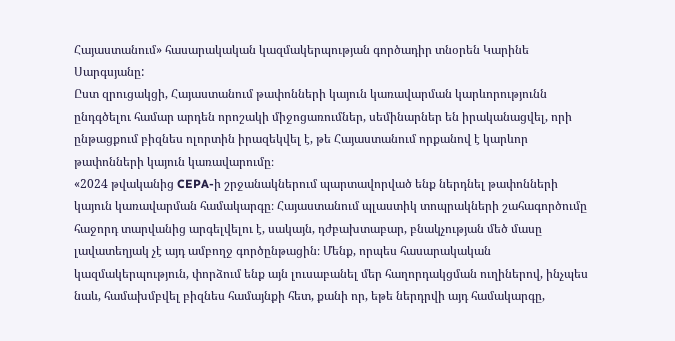Հայաստանում» հասարակական կազմակերպության գործադիր տնօրեն Կարինե Սարգսյանը:
Ըստ զրուցակցի, Հայաստանում թափոնների կայուն կառավարման կարևորությունն ընդգծելու համար արդեն որոշակի միջոցառումներ, սեմինարներ են իրականացվել, որի ընթացքում բիզնես ոլորտին իրազեկվել է, թե Հայաստանում որքանով է կարևոր թափոնների կայուն կառավարումը։
«2024 թվականից CEPA-ի շրջանակներում պարտավորված ենք ներդնել թափոնների կայուն կառավարման համակարգը։ Հայաստանում պլաստիկ տոպրակների շահագործումը հաջորդ տարվանից արգելվելու է, սակայն, դժբախտաբար, բնակչության մեծ մասը լավատեղյակ չէ այդ ամբողջ գործընթացին։ Մենք, որպես հասարակական կազմակերպություն, փորձում ենք այն լուսաբանել մեր հաղորդակցման ուղիներով, ինչպես նաև, համախմբվել բիզնես համայնքի հետ, քանի որ, եթե ներդրվի այդ համակարգը,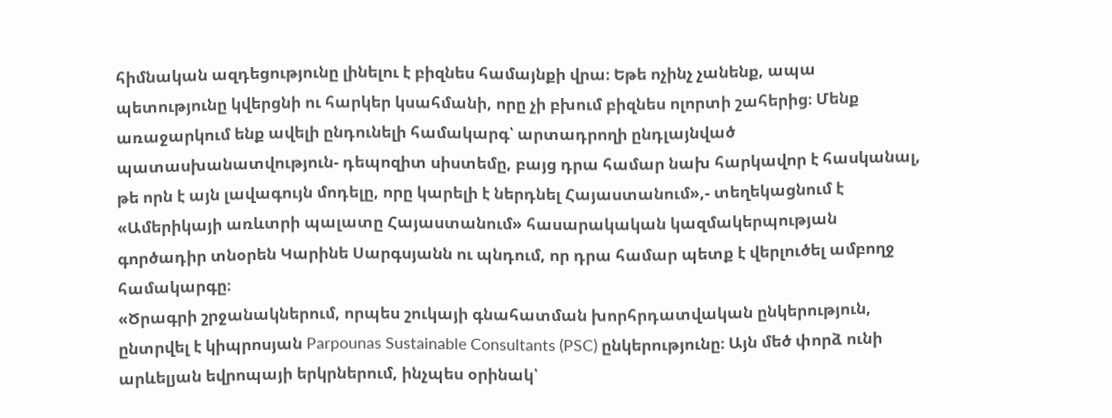հիմնական ազդեցությունը լինելու է բիզնես համայնքի վրա։ Եթե ոչինչ չանենք, ապա պետությունը կվերցնի ու հարկեր կսահմանի, որը չի բխում բիզնես ոլորտի շահերից։ Մենք առաջարկում ենք ավելի ընդունելի համակարգ՝ արտադրողի ընդլայնված պատասխանատվություն- դեպոզիտ սիստեմը, բայց դրա համար նախ հարկավոր է հասկանալ, թե որն է այն լավագույն մոդելը, որը կարելի է ներդնել Հայաստանում»,- տեղեկացնում է «Ամերիկայի առևտրի պալատը Հայաստանում» հասարակական կազմակերպության գործադիր տնօրեն Կարինե Սարգսյանն ու պնդում, որ դրա համար պետք է վերլուծել ամբողջ համակարգը։
«Ծրագրի շրջանակներում, որպես շուկայի գնահատման խորհրդատվական ընկերություն, ընտրվել է կիպրոսյան Parpounas Sustainable Consultants (PSC) ընկերությունը։ Այն մեծ փորձ ունի արևելյան եվրոպայի երկրներում, ինչպես օրինակ՝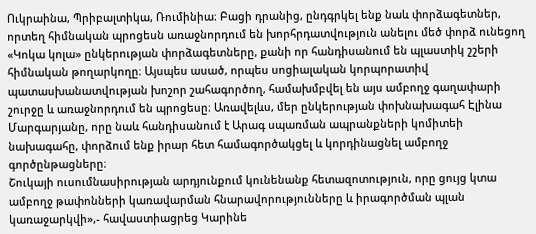Ուկրաինա, Պրիբալտիկա, Ռումինիա։ Բացի դրանից, ընդգրկել ենք նաև փորձագետներ, որտեղ հիմնական պրոցեսն առաջնորդում են խորհրդատվություն անելու մեծ փորձ ունեցող «Կոկա կոլա» ընկերության փորձագետները, քանի որ հանդիսանում են պլաստիկ շշերի հիմնական թողարկողը։ Այսպես ասած, որպես սոցիալական կորպորատիվ պատասխանատվության խոշոր շահագործող, համախմբվել են այս ամբողջ գաղափարի շուրջը և առաջնորդում են պրոցեսը։ Առավելևս, մեր ընկերության փոխնախագահ Էլինա Մարգարյանը, որը նաև հանդիսանում է Արագ սպառման ապրանքների կոմիտեի նախագահը, փորձում ենք իրար հետ համագործակցել և կորդինացնել ամբողջ գործընթացները։
Շուկայի ուսումնասիրության արդյունքում կունենանք հետազոտություն, որը ցույց կտա ամբողջ թափոնների կառավարման հնարավորությունները և իրագործման պլան կառաջարկվի»,- հավաստիացրեց Կարինե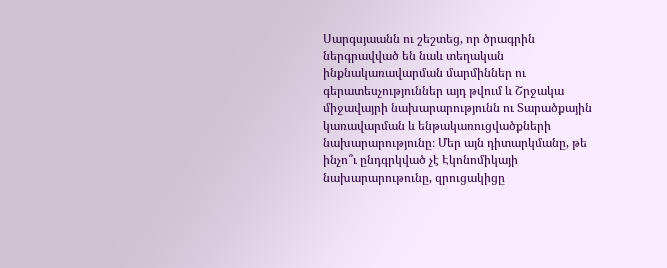Սարգսյաանն ու շեշտեց, որ ծրագրին ներգրավված են նաև տեղական ինքնակառավարման մարմիններ ու գերատեսչություններ այդ թվում և Շրջակա միջավայրի նախարարությունն ու Տարածքային կառավարման և ենթակառուցվածքների նախարարությունը։ Մեր այն դիտարկմանը, թե ինչո՞ւ ընդգրկված չէ Էկոնոմիկայի նախարարութունը, զրուցակիցը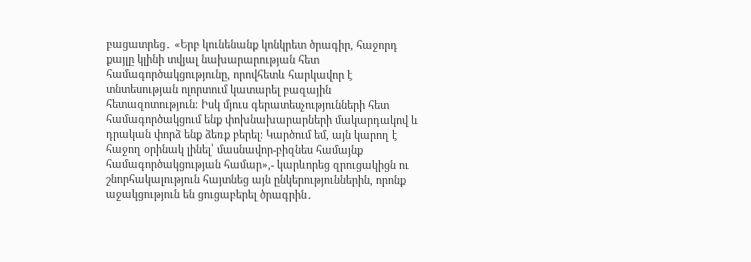բացատրեց․ «Երբ կունենանք կոնկրետ ծրագիր, հաջորդ քայլը կլինի տվյալ նախարարության հետ համագործակցությունը, որովհետև հարկավոր է տնտեսության ոլորտում կատարել բազային հետազոտություն։ Իսկ մյուս գերատեսչությունների հետ համագործակցում ենք փոխնախարարների մակարդակով և դրական փորձ ենք ձեռք բերել։ Կարծում եմ, այն կարող է հաջող օրինակ լինել՝ մասնավոր-բիզնես համայնք համագործակցության համար»,- կարևորեց զրուցակիցն ու շնորհակալություն հայտնեց այն ընկերություններին, որոնք աջակցություն են ցուցաբերել ծրագրին․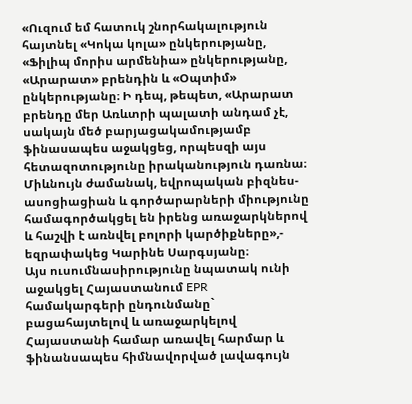«Ուզում եմ հատուկ շնորհակալություն հայտնել «Կոկա կոլա» ընկերությանը, «Ֆիլիպ մորիս արմենիա» ընկերությանը, «Արարատ» բրենդին և «Օպտիմ» ընկերությանը։ Ի դեպ, թեպետ, «Արարատ բրենդը մեր Առևտրի պալատի անդամ չէ, սակայն մեծ բարյացակամությամբ ֆինասապես աջակցեց, որպեսզի այս հետազոտությունը իրականություն դառնա։ Միևնույն ժամանակ, եվրոպական բիզնես-ասոցիացիան և գործարարների միությունը համագործակցել են իրենց առաջարկներով և հաշվի է առնվել բոլորի կարծիքները»,- եզրափակեց Կարինե Սարգսյանը։
Այս ուսումնասիրությունը նպատակ ունի աջակցել Հայաստանում EPR համակարգերի ընդունմանը` բացահայտելով և առաջարկելով Հայաստանի համար առավել հարմար և ֆինանսապես հիմնավորված լավագույն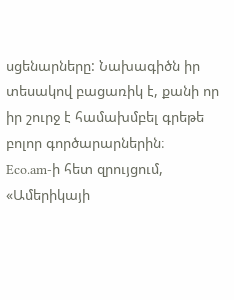սցենարները: Նախագիծն իր տեսակով բացառիկ է, քանի որ իր շուրջ է համախմբել գրեթե բոլոր գործարարներին։
Eco.am-ի հետ զրույցում, «Ամերիկայի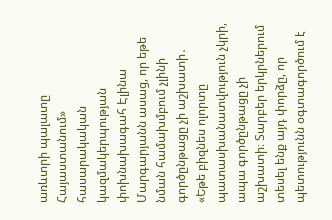առևտրի պալատը Հայաստանում» հասարակական կազմակերպության փոխնախագահ Էլինա Մարգարյանն ասաց, որ եթե նման համախմբում չլինի գործընթացը չի աշխատի․ «Եթե բիզնես ոլորտը պատասխանատվություն չկրի, ապա գործընթացը չի աշխատի։ Տարբեր երկրներում տեսել ենք այդ փորձը, որ պետությունն օգտագործում է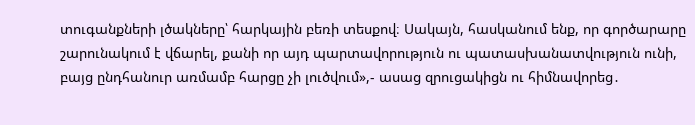տուգանքների լծակները՝ հարկային բեռի տեսքով։ Սակայն, հասկանում ենք, որ գործարարը շարունակում է վճարել, քանի որ այդ պարտավորություն ու պատասխանատվություն ունի, բայց ընդհանուր առմամբ հարցը չի լուծվում»,- ասաց զրուցակիցն ու հիմնավորեց․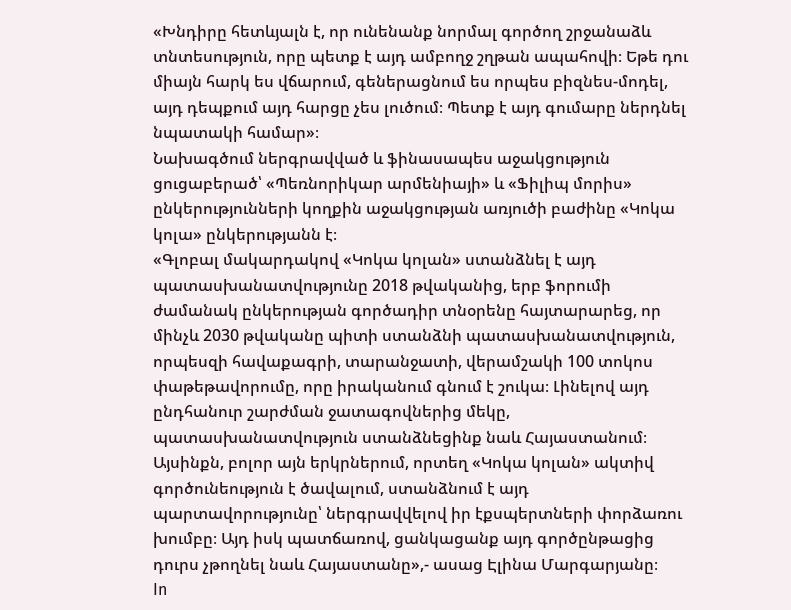«Խնդիրը հետևյալն է, որ ունենանք նորմալ գործող շրջանաձև տնտեսություն, որը պետք է այդ ամբողջ շղթան ապահովի։ Եթե դու միայն հարկ ես վճարում, գեներացնում ես որպես բիզնես-մոդել, այդ դեպքում այդ հարցը չես լուծում։ Պետք է այդ գումարը ներդնել նպատակի համար»։
Նախագծում ներգրավված և ֆինասապես աջակցություն ցուցաբերած՝ «Պեռնորիկար արմենիայի» և «Ֆիլիպ մորիս» ընկերությունների կողքին աջակցության առյուծի բաժինը «Կոկա կոլա» ընկերությանն է։
«Գլոբալ մակարդակով «Կոկա կոլան» ստանձնել է այդ պատասխանատվությունը 2018 թվականից, երբ ֆորումի ժամանակ ընկերության գործադիր տնօրենը հայտարարեց, որ մինչև 2030 թվականը պիտի ստանձնի պատասխանատվություն, որպեսզի հավաքագրի, տարանջատի, վերամշակի 100 տոկոս փաթեթավորումը, որը իրականում գնում է շուկա։ Լինելով այդ ընդհանուր շարժման ջատագովներից մեկը, պատասխանատվություն ստանձնեցինք նաև Հայաստանում։ Այսինքն, բոլոր այն երկրներում, որտեղ «Կոկա կոլան» ակտիվ գործունեություն է ծավալում, ստանձնում է այդ պարտավորությունը՝ ներգրավվելով իր էքսպերտների փորձառու խումբը։ Այդ իսկ պատճառով, ցանկացանք այդ գործընթացից դուրս չթողնել նաև Հայաստանը»,- ասաց Էլինա Մարգարյանը։
In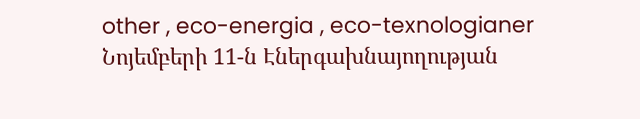other , eco-energia , eco-texnologianer
Նոյեմբերի 11-ն Էներգախնայողության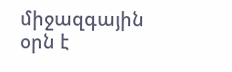միջազգային օրն է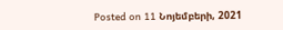Posted on 11 Նոյեմբերի, 2021